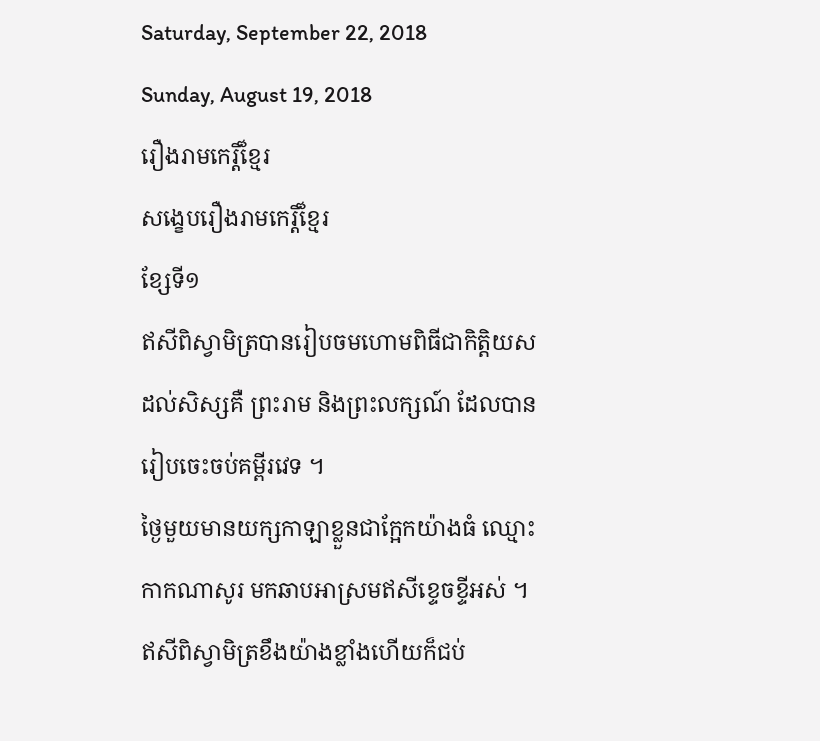Saturday, September 22, 2018
Sunday, August 19, 2018
រឿងរាមកេរ្តិ៍ខ្មែរ
សង្ខេបរឿងរាមកេរ្តិ៍ខ្មែរ
ខ្សែទី១
ឥសីពិស្វាមិត្របានរៀបចមហោមពិធីជាកិត្តិយសដល់សិស្សគឺ ព្រះរាម និងព្រះលក្សណ៍ ដែលបានរៀបចេះចប់គម្ពីរវេទ ។
ថ្ងៃមួយមានយក្សកាឡាខ្លួនជាក្អែកយ៉ាងធំ ឈ្មោះកាកណាសូរ មកឆាបអាស្រមឥសីខ្ទេចខ្ទីអស់ ។ ឥសីពិស្វាមិត្រខឹងយ៉ាងខ្លាំងហើយក៏ជប់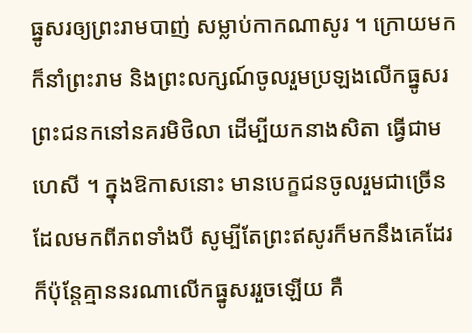ធ្នូសរឲ្យព្រះរាមបាញ់ សម្លាប់កាកណាសូរ ។ ក្រោយមកក៏នាំព្រះរាម និងព្រះលក្សណ៍ចូលរួមប្រឡងលើកធ្នូសរព្រះជនកនៅនគរមិថិលា ដើម្បីយកនាងសិតា ធ្វើជាមហេសី ។ ក្នុងឱកាសនោះ មានបេក្ខជនចូលរួមជាច្រើនដែលមកពីភពទាំងបី សូម្បីតែព្រះឥសូរក៏មកនឹងគេដែរ ក៏ប៉ុន្តែគ្មាននរណាលើកធ្នូសររួចឡើយ គឺ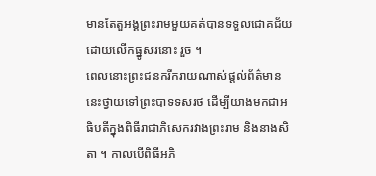មានតែតួអង្គព្រះរាមមួយគត់បានទទួលជោគជ័យដោយលើកធ្នូសរនោះ រួច ។
ពេលនោះព្រះជនករីករាយណាស់ផ្ដល់ព័ត៌មាននេះថ្វាយទៅព្រះបាទទសរថ ដើម្បីយាងមកជាអធិបតីក្នុងពិធីរាជាភិសេករវាងព្រះរាម និងនាងសិតា ។ កាលបើពិធីអភិ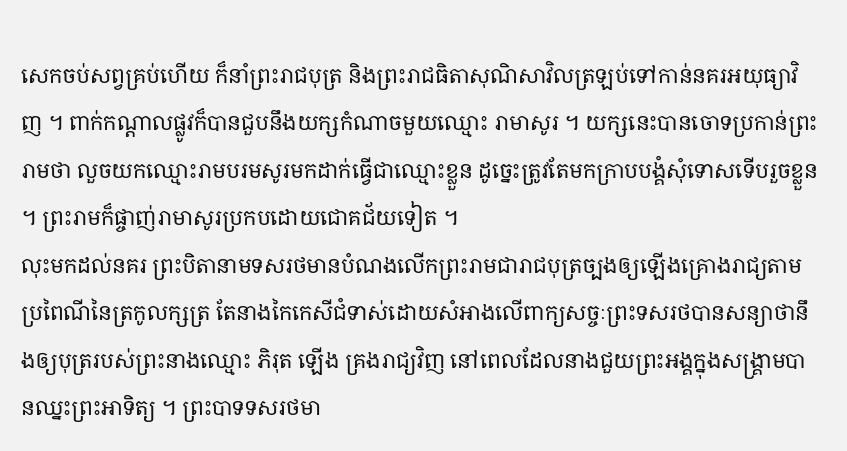សេកចប់សព្វគ្រប់ហើយ ក៏នាំព្រះរាជបុត្រ និងព្រះរាជធិតាសុណិសាវិលត្រឡប់ទៅកាន់នគរអយុធ្យាវិញ ។ ពាក់កណ្ដាលផ្លូវក៏បានជួបនឹងយក្សកំណាចមួយឈ្មោះ រាមាសូរ ។ យក្សនេះបានចោទប្រកាន់ព្រះរាមថា លួចយកឈ្មោះរាមបរមសូរមកដាក់ធ្វើជាឈ្មោះខ្លួន ដូច្នេះត្រូវតែមកក្រាបបង្គំសុំទោសទើបរួចខ្លួន ។ ព្រះរាមក៏ផ្ចាញ់រាមាសូរប្រកបដោយជោគជ័យទៀត ។
លុះមកដល់នគរ ព្រះបិតានាមទសរថមានបំណងលើកព្រះរាមជារាជបុត្រច្បងឲ្យឡើងគ្រោងរាជ្យតាមប្រពៃណីនៃត្រកូលក្សត្រ តែនាងកៃកេសីជំទាស់ដោយសំអាងលើពាក្យសច្ចៈព្រះទសរថបានសន្យាថានឹងឲ្យបុត្ររបស់ព្រះនាងឈ្មោះ ភិរុត ឡើង គ្រងរាជ្យវិញ នៅពេលដែលនាងជួយព្រះអង្គក្នុងសង្គ្រាមបានឈ្នះព្រះអាទិត្យ ។ ព្រះបាទទសរថមា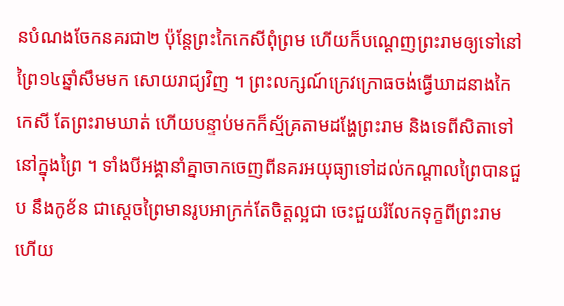នបំណងចែកនគរជា២ ប៉ុន្តែព្រះកៃកេសីពុំព្រម ហើយក៏បណ្ដេញព្រះរាមឲ្យទៅនៅព្រៃ១៤ឆ្នាំសឹមមក សោយរាជ្យវិញ ។ ព្រះលក្សណ៍ក្រេវក្រោធចង់ធ្វើឃាដនាងកៃកេសី តែព្រះរាមឃាត់ ហើយបន្ទាប់មកក៏ស្ម័គ្រតាមដង្ហែព្រះរាម និងទេពីសិតាទៅនៅក្នុងព្រៃ ។ ទាំងបីអង្គានាំគ្នាចាកចេញពីនគរអយុធ្យាទៅដល់កណ្ដាលព្រៃបានជួប នឹងកូខ័ន ជាស្ដេចព្រៃមានរូបអាក្រក់តែចិត្តល្អជា ចេះជួយរំលែកទុក្ខពីព្រះរាម ហើយ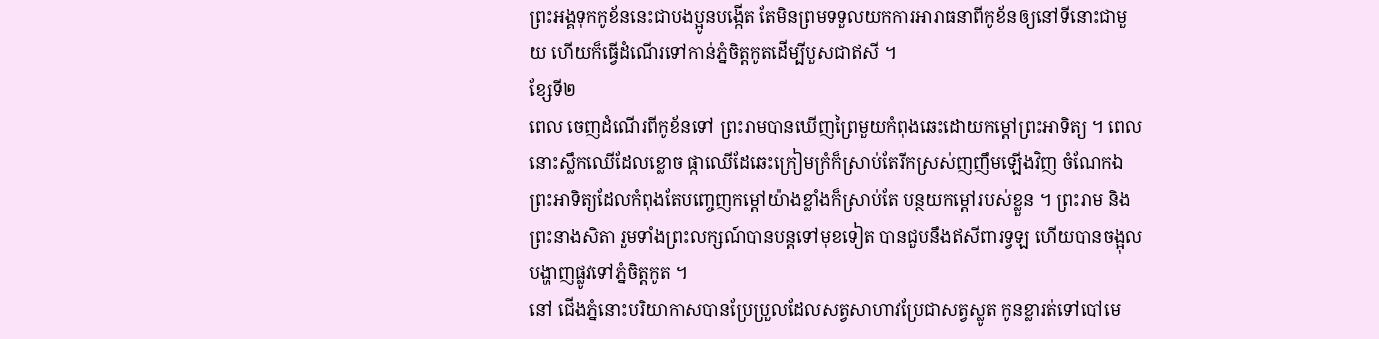ព្រះអង្គទុកកូខ័ននេះជាបងប្អូនបង្កើត តែមិនព្រមទទួលយកការអារាធនាពីកូខ័នឲ្យនៅទីនោះជាមួយ ហើយក៏ធ្វើដំណើរទៅកាន់ភ្នំចិត្តកូតដើម្បីបួសជាឥសី ។
ខ្សែទី២
ពេល ចេញដំណើរពីកូខ័នទៅ ព្រះរាមបានឃើញព្រៃមួយកំពុងឆេះដោយកម្ដៅព្រះអាទិត្យ ។ ពេលនោះស្លឹកឈើដែលខ្លោច ផ្កាឈើដែឆេះក្រៀមក្រំក៏ស្រាប់តែរីកស្រស់ញញឹមឡើងវិញ ចំណែកឯព្រះអាទិត្យដែលកំពុងតែបញ្ចេញកម្ដៅយ៉ាងខ្លាំងក៏ស្រាប់តែ បន្ថយកម្ដៅរបស់ខ្លួន ។ ព្រះរាម និងព្រះនាងសិតា រួមទាំងព្រះលក្សណ៍បានបន្តទៅមុខទៀត បានជួបនឹងឥសីពារទ្វឡ ហើយបានចង្អុលបង្ហាញផ្លូវទៅភ្នំចិត្តកូត ។
នៅ ជើងភ្នំនោះបរិយាកាសបានប្រែប្រួលដែលសត្វសាហាវប្រែជាសត្វស្លូត កូនខ្លារត់ទៅបៅមេ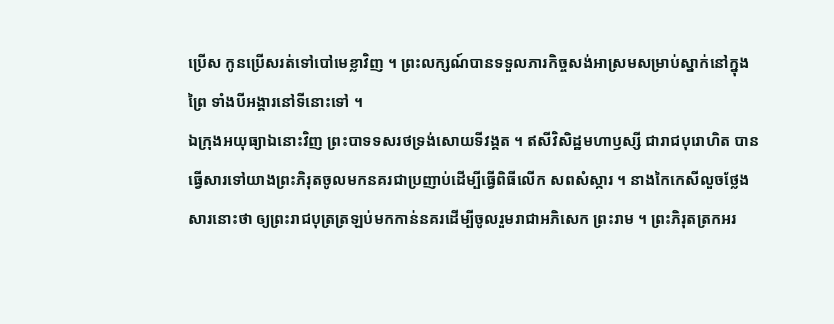ប្រើស កូនប្រើសរត់ទៅបៅមេខ្លាវិញ ។ ព្រះលក្សណ៍បានទទួលភារកិច្ចសង់អាស្រមសម្រាប់ស្នាក់នៅក្នុងព្រៃ ទាំងបីអង្គារនៅទីនោះទៅ ។
ឯក្រុងអយុធ្យាឯនោះវិញ ព្រះបាទទសរថទ្រង់សោយទីវង្គត ។ ឥសីវិសិដ្ឋមហាឫស្សី ជារាជបុរោហិត បានធ្វើសារទៅយាងព្រះភិរុតចូលមកនគរជាប្រញាប់ដើម្បីធ្វើពិធីលើក សពសំស្ការ ។ នាងកៃកេសីលួចថ្លែងសារនោះថា ឲ្យព្រះរាជបុត្រត្រឡប់មកកាន់នគរដើម្បីចូលរួមរាជាអភិសេក ព្រះរាម ។ ព្រះភិរុតត្រកអរ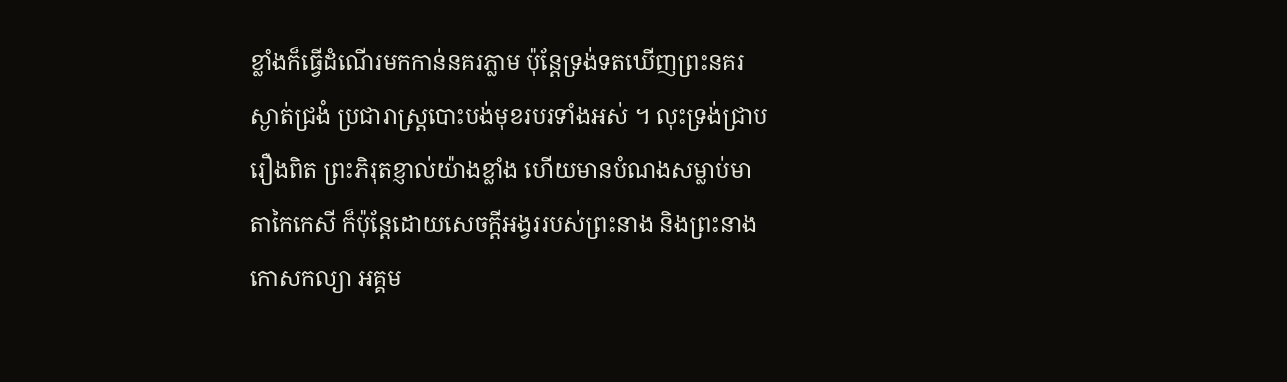ខ្លាំងក៏ធ្វើដំណើរមកកាន់នគរភ្លាម ប៉ុន្តែទ្រង់ទតឃើញព្រះនគរស្ងាត់ជ្រងំ ប្រជារាស្ត្របោះបង់មុខរបរទាំងអស់ ។ លុះទ្រង់ជ្រាបរឿងពិត ព្រះភិរុតខ្ញាល់យ៉ាងខ្លាំង ហើយមានបំណងសម្លាប់មាតាកៃកេសី ក៏ប៉ុន្តែដោយសេចក្ដីអង្វររបស់ព្រះនាង និងព្រះនាងកោសកល្យា អគ្គម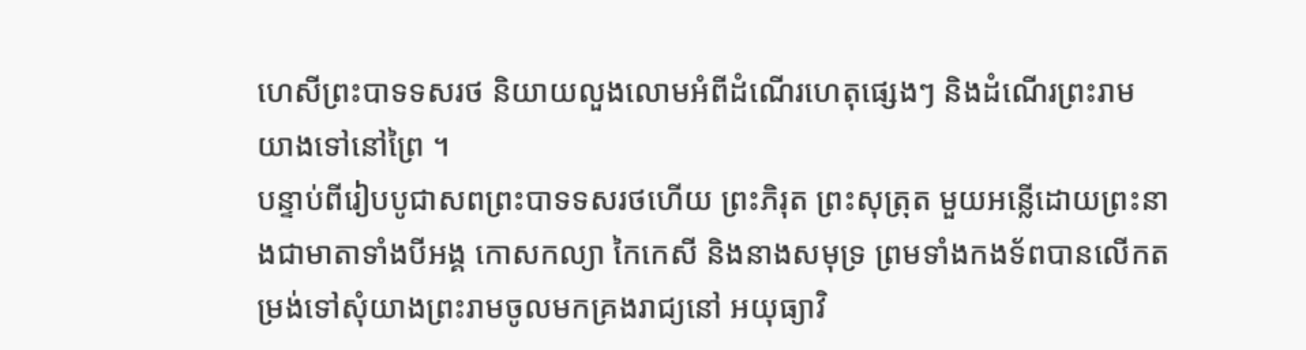ហេសីព្រះបាទទសរថ និយាយលួងលោមអំពីដំណើរហេតុផ្សេងៗ និងដំណើរព្រះរាមយាងទៅនៅព្រៃ ។
បន្ទាប់ពីរៀបបូជាសពព្រះបាទទសរថហើយ ព្រះភិរុត ព្រះសុត្រុត មួយអន្លើដោយព្រះនាងជាមាតាទាំងបីអង្គ កោសកល្យា កៃកេសី និងនាងសមុទ្រ ព្រមទាំងកងទ័ពបានលើកតម្រង់ទៅសុំយាងព្រះរាមចូលមកគ្រងរាជ្យនៅ អយុធ្យាវិ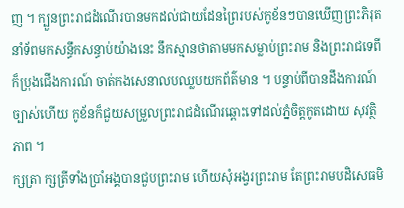ញ ។ ក្បួនព្រះរាជដំណើរបានមកដល់ជាយដែនព្រៃរបស់កូខ័នៗបានឃើញព្រះភិរុត នាំទ័ពមកសន្ធឹកសន្ធាប់យ៉ាងនេះ នឹកស្មានថាតាមមកសម្លាប់ព្រះរាម និងព្រះរាជទេពី ក៏ប្រុងជើងការណ៍ ចាត់កងសេនាលបឈ្លបយកព័ត៌មាន ។ បន្ទាប់ពីបានដឹងការណ៍ច្បាស់ហើយ កូខ័នក៏ជួយសម្រួលព្រះរាជដំណើរឆ្ពោះទៅដល់ភ្នំចិត្តកូតដោយ សុវត្ថិភាព ។
ក្សត្រា ក្សត្រីទាំងប្រាំអង្គបានជួបព្រះរាម ហើយសុំអង្វរព្រះរាម តែព្រះរាមបដិសេធមិ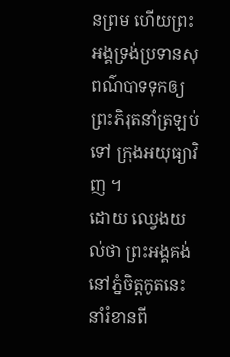នព្រម ហើយព្រះអង្គទ្រង់ប្រទានសុពណ៌បាទទុកឲ្យព្រះភិរុតនាំត្រឡប់ទៅ ក្រុងអយុធ្យាវិញ ។
ដោយ ឈ្វេងយល់ថា ព្រះអង្គគង់នៅភ្នំចិត្តកូតនេះនាំរំខានពី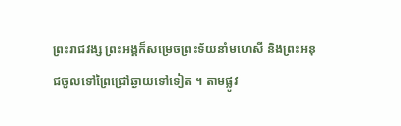ព្រះរាជវង្ស ព្រះអង្គក៏សម្រេចព្រះទ័យនាំមហេសី និងព្រះអនុជចូលទៅព្រៃជ្រៅឆ្ងាយទៅទៀត ។ តាមផ្លូវ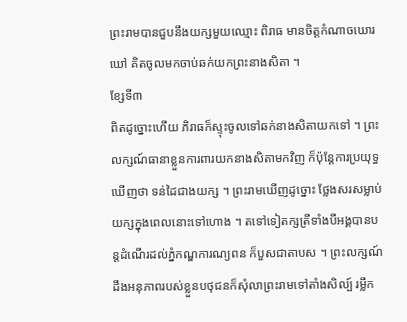ព្រះរាមបានជួបនឹងយក្សមួយឈ្មោះ ពិរាធ មានចិត្តកំណាចឃោរឃៅ គិតចូលមកចាប់ឆក់យកព្រះនាងសិតា ។
ខ្សែទី៣
ពិតដូច្នោះហើយ ភិរាធក៏ស្ទុះចូលទៅឆក់នាងសិតាយកទៅ ។ ព្រះលក្សណ៍ធានាខ្លួនការពារយកនាងសិតាមកវិញ ក៏ប៉ុន្តែការប្រយុទ្ធឃើញថា ទន់ដៃជាងយក្ស ។ ព្រះរាមឃើញដូច្នោះ ថ្លែងសរសម្លាប់យក្សក្នុងពេលនោះទៅហោង ។ តទៅទៀតក្សត្រីទាំងបីអង្គបានបន្តដំណើរដល់ភ្នំកណ្ឌការណ្យពន ក៏បួសជាតាបស ។ ព្រះលក្សណ៍ដឹងអនុភាពរបស់ខ្លួនបថុជនក៏សុំលាព្រះរាមទៅតាំងសិល្ប៍ រម្លឹក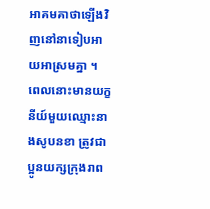អាគមគាថាឡើងវិញនៅនាទៀបអាយអាស្រមគ្នា ។
ពេលនោះមានយក្ខនីយ៍មួយឈ្មោះនាងសូបនខា ត្រូវជាប្អូនយក្សក្រុងរាព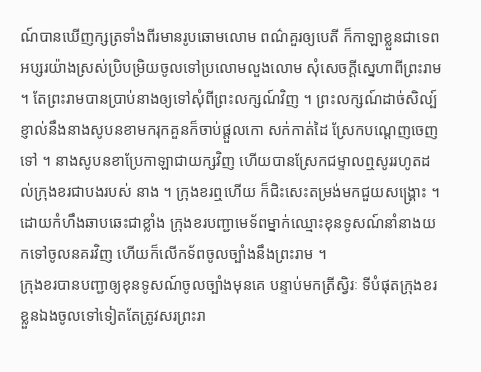ណ៍បានឃើញក្សត្រទាំងពីរមានរូបឆោមលោម ពណ៌គួរឲ្យបេតី ក៏កាឡាខ្លួនជាទេពអប្សរយ៉ាងស្រស់ប្រិបម្រិយចូលទៅប្រលោមលួងលោម សុំសេចក្ដីស្នេហាពីព្រះរាម ។ តែព្រះរាមបានប្រាប់នាងឲ្យទៅសុំពីព្រះលក្សណ៍វិញ ។ ព្រះលក្សណ៍ដាច់សិល្ប៍ខ្ញាល់នឹងនាងសូបនខាមករុកគួនក៏ចាប់ផ្ដួលកោ សក់កាត់ដៃ ស្រែកបណ្ដេញចេញទៅ ។ នាងសូបនខាប្រែកាឡាជាយក្សវិញ ហើយបានស្រែកជម្ទាលឮសូររហូតដល់ក្រុងខរជាបងរបស់ នាង ។ ក្រុងខរឮហើយ ក៏ជិះសេះតម្រង់មកជួយសង្គ្រោះ ។ ដោយកំហឹងឆាបឆេះជាខ្លាំង ក្រុងខរបញ្ជាមេទ័ពម្នាក់ឈ្មោះខុនទូសណ៍នាំនាងយកទៅចូលនគរវិញ ហើយក៏លើកទ័ពចូលច្បាំងនឹងព្រះរាម ។
ក្រុងខរបានបញ្ជាឲ្យខុនទូសណ៍ចូលច្បាំងមុនគេ បន្ទាប់មកត្រីស្វិរៈ ទីបំផុតក្រុងខរខ្លួនឯងចូលទៅទៀតតែត្រូវសរព្រះរា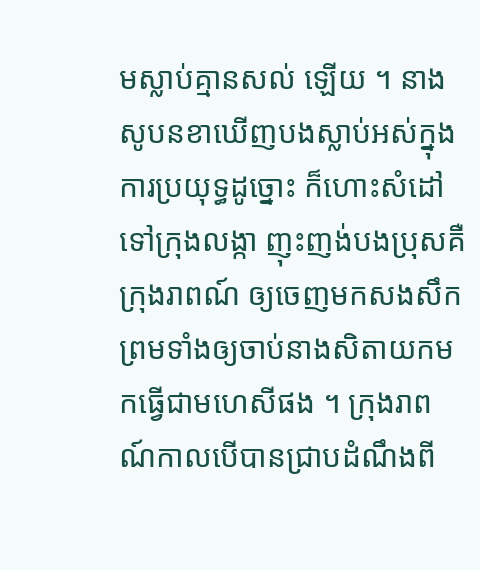មស្លាប់គ្មានសល់ ឡើយ ។ នាងសូបនខាឃើញបងស្លាប់អស់ក្នុងការប្រយុទ្ធដូច្នោះ ក៏ហោះសំដៅទៅក្រុងលង្កា ញុះញង់បងប្រុសគឺក្រុងរាពណ៍ ឲ្យចេញមកសងសឹក ព្រមទាំងឲ្យចាប់នាងសិតាយកមកធ្វើជាមហេសីផង ។ ក្រុងរាពណ៍កាលបើបានជ្រាបដំណឹងពី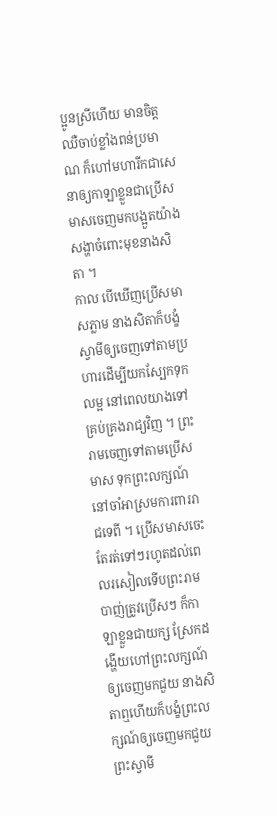ប្អូនស្រីហើយ មានចិត្តឈឺចាប់ខ្លាំងពន់ប្រមាណ ក៏ហៅមហារីកជាសេនាឲ្យកាឡាខ្លួនជាប្រើសមាសចេញមកបង្អួតយ៉ាងសង្ហាចំពោះមុខនាងសិតា ។
កាល បើឃើញប្រើសមាសភ្លាម នាងសិតាក៏បង្ខំស្វាមីឲ្យចេញទៅតាមប្រហារដើម្បីយកស្បែកទុកលម្អ នៅពេលយាងទៅគ្រប់គ្រងរាជ្យវិញ ។ ព្រះរាមចេញទៅតាមប្រើសមាស ទុកព្រះលក្សណ៍នៅចាំអាស្រមការពាររាជទេពី ។ ប្រើសមាសចេះតែរត់ទៅៗរហូតដល់ពេលរសៀលទើបព្រះរាមបាញ់ត្រូវប្រើសៗ ក៏កាឡាខ្លួនជាយក្ស ស្រែកដង្ហើយហៅព្រះលក្សណ៍ឲ្យចេញមកជួយ នាងសិតាឮហើយក៏បង្ខំព្រះលក្សណ៍ឲ្យចេញមកជួយព្រះស្វាមី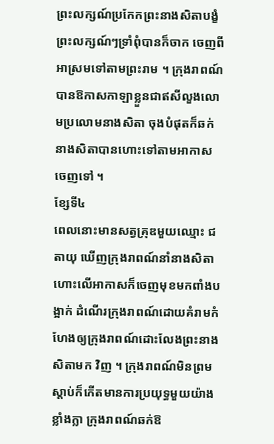ព្រះលក្សណ៍ប្រកែកព្រះនាងសិតាបង្ខំព្រះលក្សណ៍ៗទ្រាំពុំបានក៏ចាក ចេញពីអាស្រមទៅតាមព្រះរាម ។ ក្រុងរាពណ៍បានឱកាសកាឡាខ្លួនជាឥសីលួងលោមប្រលោមនាងសិតា ចុងបំផុតក៏ឆក់នាងសិតាបានហោះទៅតាមអាកាសចេញទៅ ។
ខ្សែទី៤
ពេលនោះមានសត្វគ្រុឌមួយឈ្មោះ ជតាយុ ឃើញក្រុងរាពណ៍នាំនាងសិតាហោះលើអាកាសក៏ចេញមុខមកពាំងបង្អាក់ ដំណើរក្រុងរាពណ៍ដោយគំរាមកំហែងឲ្យក្រុងរាពណ៍ដោះលែងព្រះនាងសិតាមក វិញ ។ ក្រុងរាពណ៍មិនព្រមស្ដាប់ក៏កើតមានការប្រយុទ្ធមួយយ៉ាងខ្លាំងក្លា ក្រុងរាពណ៍ឆក់ឱ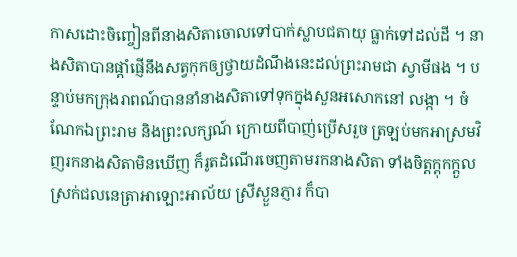កាសដោះចិញ្ចៀនពីនាងសិតាចោលទៅបាក់ស្លាបជតាយុ ធ្លាក់ទៅដល់ដី ។ នាងសិតាបានផ្ដាំផ្ញើនឹងសត្វកុកឲ្យថ្វាយដំណឹងនេះដល់ព្រះរាមជា ស្វាមីផង ។ បន្ទាប់មកក្រុងរាពណ៍បាននាំនាងសិតាទៅទុកក្នុងសួនអសោកនៅ លង្កា ។ ចំណែកឯព្រះរាម និងព្រះលក្សណ៍ ក្រោយពីបាញ់ប្រើសរួច ត្រឡប់មកអាស្រមវិញរកនាងសិតាមិនឃើញ ក៏រូតដំណើរចេញតាមរកនាងសិតា ទាំងចិត្តក្ដុកក្ដួលស្រក់ជលនេត្រាអាឡោះអាល័យ ស្រីស្ងួនភ្ញារ ក៏បា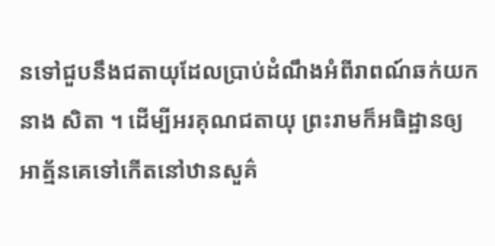នទៅជួបនឹងជតាយុដែលប្រាប់ដំណឹងអំពីរាពណ៍ឆក់យកនាង សិតា ។ ដើម្បីអរគុណជតាយុ ព្រះរាមក៏អធិដ្ឋានឲ្យអាត្ម័នគេទៅកើតនៅឋានសួគ៌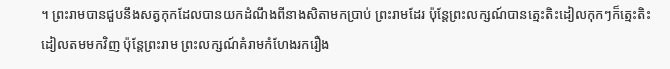។ ព្រះរាមបានជួបនឹងសត្វកុកដែលបានយកដំណឹងពីនាងសិតាមកប្រាប់ ព្រះរាមដែរ ប៉ុន្តែព្រះលក្សណ៍បានត្មេះតិះដៀលកុកៗក៏ត្មេះតិះដៀលតមមកវិញ ប៉ុន្តែព្រះរាម ព្រះលក្សណ៍គំរាមកំហែងរករឿង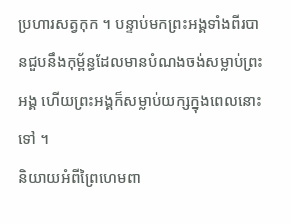ប្រហារសត្វកុក ។ បន្ទាប់មកព្រះអង្គទាំងពីរបានជួបនឹងកុម្ព័ន្ធដែលមានបំណងចង់សម្លាប់ព្រះអង្គ ហើយព្រះអង្គក៏សម្លាប់យក្សក្នុងពេលនោះទៅ ។
និយាយអំពីព្រៃហេមពា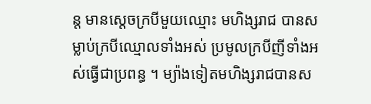ន្ត មានស្ដេចក្របីមួយឈ្មោះ មហិង្សរាជ បានសម្លាប់ក្របីឈ្មោលទាំងអស់ ប្រមូលក្របីញីទាំងអស់ធ្វើជាប្រពន្ធ ។ ម្យ៉ាងទៀតមហិង្សរាជបានស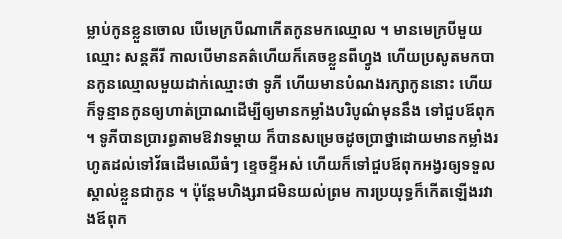ម្លាប់កូនខ្លួនចោល បើមេក្របីណាកើតកូនមកឈ្មោល ។ មានមេក្របីមួយឈ្មោះ សន្តគីរី កាលបើមានគត៌ហើយក៏គេចខ្លួនពីហ្វូង ហើយប្រសូតមកបានកូនឈ្មោលមួយដាក់ឈ្មោះថា ទូភី ហើយមានបំណងរក្សាកូននោះ ហើយក៏ទូន្មានកូនឲ្យហាត់ប្រាណដើម្បីឲ្យមានកម្លាំងបរិបូណ៌មុននឹង ទៅជួបឪពុក ។ ទូភីបានប្រារព្ធតាមឱវាទម្ដាយ ក៏បានសម្រេចដូចប្រាថ្នាដោយមានកម្លាំងរហូតដល់ទៅវ័ធដើមឈើធំៗ ខ្ទេចខ្ទីអស់ ហើយក៏ទៅជួបឪពុកអង្វរឲ្យទទួលស្គាល់ខ្លួនជាកូន ។ ប៉ុន្តែមហិង្សរាជមិនយល់ព្រម ការប្រយុទ្ធក៏កើតឡើងរវាងឪពុក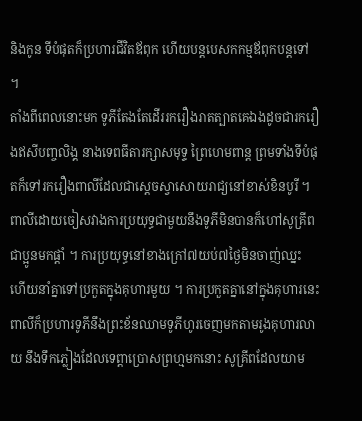និងកូន ទីបំផុតក៏ប្រហារជីវិតឪពុក ហើយបន្តបេសកកម្មឪពុកបន្តទៅ ។
តាំងពីពេលនោះមក ទូភីតែងតែដើររករឿងរាតត្បាតគេឯងដូចជារករឿងឥសីបញ្ចលិង្គ នាងទេពធីតារក្សាសមុទ្ទ ព្រៃហេមពាន្ត ព្រមទាំងទីបំផុតក៏ទៅរករឿងពាលីដែលជាស្ដេចស្វាសោយរាជ្យនៅខាស់ខិនបូរី ។ ពាលីដោយចៀសវាងការប្រយុទ្ធជាមួយនឹងទូភីមិនបានក៏ហៅសូគ្រីព ជាប្អូនមកផ្ដាំ ។ ការប្រយុទ្ធនៅខាងក្រៅ៧យប់៧ថ្ងៃមិនចាញ់ឈ្នះ ហើយនាំគ្នាទៅប្រកួតក្នុងគុហារមួយ ។ ការប្រកួតគ្នានៅក្នុងគុហារនេះ ពាលីក៏ប្រហារទូភីនឹងព្រះខ័នឈាមទូភីហូរចេញមកតាមរូងគុហារលាយ នឹងទឹកភ្លៀងដែលទេព្ដាប្រោសព្រហ្មមកនោះ សូគ្រីពដែលយាម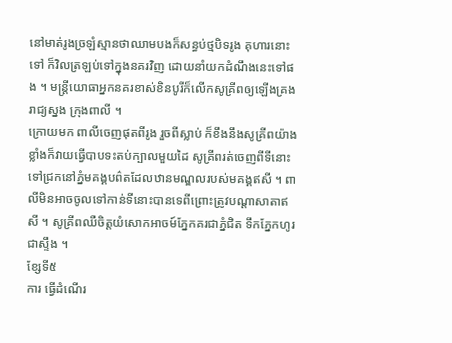នៅមាត់រូងច្រឡំស្មានថាឈាមបងក៏សន្ធប់ថ្មបិទរូង គុហារនោះទៅ ក៏វិលត្រឡប់ទៅក្នុងនគរវិញ ដោយនាំយកដំណឹងនេះទៅផង ។ មន្ត្រីយោធាអ្នកនគរខាស់ខិនបូរីក៏លើកសូគ្រីពឲ្យឡើងគ្រងរាជ្យស្នង ក្រុងពាលី ។
ក្រោយមក ពាលីចេញផុតពីរូង រួចពីស្លាប់ ក៏ខឹងនឹងសូគ្រីពយ៉ាងខ្លាំងក៏វាយធ្វើបាបទះតប់ក្បាលមួយដៃ សូគ្រីពរត់ចេញពីទីនោះទៅជ្រកនៅភ្នំមគង្គបព៌តដែលឋានមណ្ឌលរបស់មគង្គឥសី ។ ពាលីមិនអាចចូលទៅកាន់ទីនោះបានទេពីព្រោះត្រូវបណ្ដាសាតាឥសី ។ សូគ្រីពឈឺចិត្តយំសោកអាចម៍ភ្នែកគរជាភ្នំជិត ទឹកភ្នែកហូរជាស្ទឹង ។
ខ្សែទី៥
ការ ធ្វើដំណើរ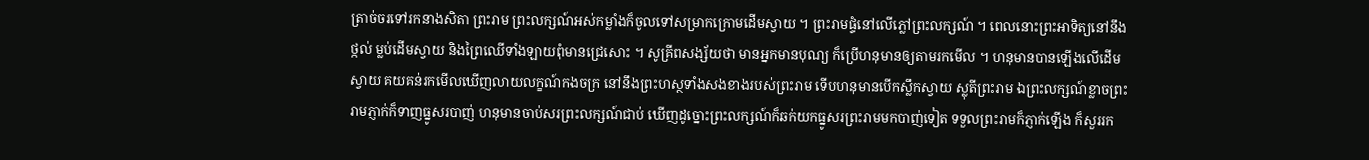ត្រាច់ចរទៅរកនាងសិតា ព្រះរាម ព្រះលក្សណ៍អស់កម្លាំងក៏ចូលទៅសម្រាកក្រោមដើមស្វាយ ។ ព្រះរាមផ្ទំនៅលើភ្លៅព្រះលក្សណ៍ ។ ពេលនោះព្រះអាទិត្យនៅនឹងថ្កល់ ម្លប់ដើមស្វាយ និងព្រៃឈើទាំងឡាយពុំមានជ្រេសោះ ។ សូគ្រីពសង្ស័យថា មានអ្នកមានបុណ្យ ក៏ប្រើហនុមានឲ្យតាមរកមើល ។ ហនុមានបានឡើងលើដើមស្វាយ គយគន់រកមើលឃើញលាយលក្ខណ៍កងចក្រ នៅនឹងព្រះហស្ថទាំងសងខាងរបស់ព្រះរាម ទើបហនុមានបើកស្លឹកស្វាយ ស្លុតីព្រះរាម ឯព្រះលក្សណ៍ខ្លាចព្រះរាមភ្ញាក់ក៏ទាញធ្នូសរបាញ់ ហនុមានចាប់សរព្រះលក្សណ៍ជាប់ ឃើញដូច្នោះព្រះលក្សណ៍ក៏ឆក់យកធ្នូសរព្រះរាមមកបាញ់ទៀត ទទួលព្រះរាមក៏ភ្ញាក់ឡើង ក៏សួររក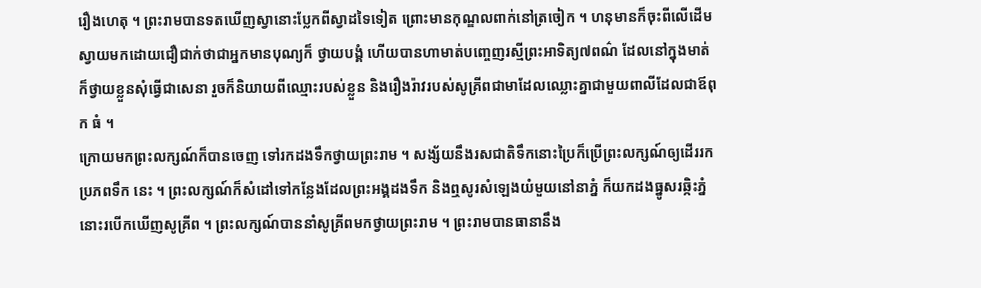រឿងហេតុ ។ ព្រះរាមបានទតឃើញស្វានោះប្លែកពីស្វាដទៃទៀត ព្រោះមានកុណ្ឌលពាក់នៅត្រចៀក ។ ហនុមានក៏ចុះពីលើដើមស្វាយមកដោយជឿជាក់ថាជាអ្នកមានបុណ្យក៏ ថ្វាយបង្គំ ហើយបានហាមាត់បញ្ចេញរស្មីព្រះអាទិត្យ៧ពណ៌ ដែលនៅក្នុងមាត់ ក៏ថ្វាយខ្លួនសុំធ្វើជាសេនា រួចក៏និយាយពីឈ្មោះរបស់ខ្លួន និងរឿងរ៉ាវរបស់សូគ្រីពជាមាដែលឈ្លោះគ្នាជាមួយពាលីដែលជាឪពុក ធំ ។
ក្រោយមកព្រះលក្សណ៍ក៏បានចេញ ទៅរកដងទឹកថ្វាយព្រះរាម ។ សង្ស័យនឹងរសជាតិទឹកនោះប្រៃក៏ប្រើព្រះលក្សណ៍ឲ្យដើររកប្រភពទឹក នេះ ។ ព្រះលក្សណ៍ក៏សំដៅទៅកន្លែងដែលព្រះអង្គដងទឹក និងឮសូរសំឡេងយំមួយនៅនាភ្នំ ក៏យកដងធ្នូសរឆ្កិះភ្នំនោះរបើកឃើញសូគ្រីព ។ ព្រះលក្សណ៍បាននាំសូគ្រីពមកថ្វាយព្រះរាម ។ ព្រះរាមបានធានានឹង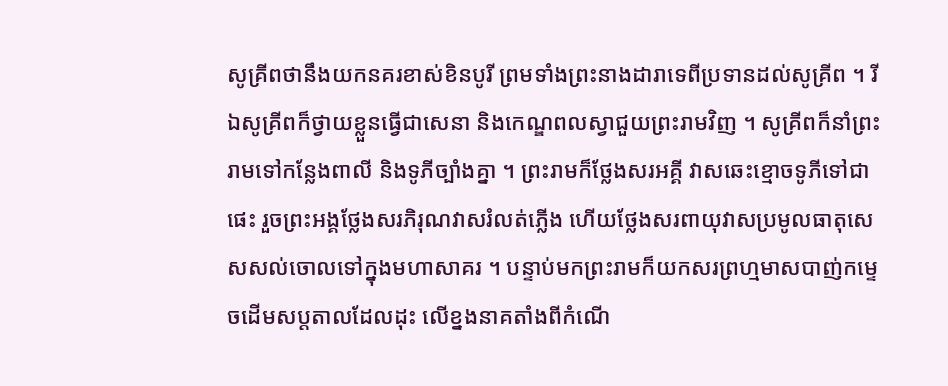សូគ្រីពថានឹងយកនគរខាស់ខិនបូរី ព្រមទាំងព្រះនាងដារាទេពីប្រទានដល់សូគ្រីព ។ រីឯសូគ្រីពក៏ថ្វាយខ្លួនធ្វើជាសេនា និងកេណ្ឌពលស្វាជួយព្រះរាមវិញ ។ សូគ្រីពក៏នាំព្រះរាមទៅកន្លែងពាលី និងទូភីច្បាំងគ្នា ។ ព្រះរាមក៏ថ្លែងសរអគ្គី វាសឆេះខ្មោចទូភីទៅជាផេះ រួចព្រះអង្គថ្លែងសរភិរុណវាសរំលត់ភ្លើង ហើយថ្លែងសរពាយុវាសប្រមូលធាតុសេសសល់ចោលទៅក្នុងមហាសាគរ ។ បន្ទាប់មកព្រះរាមក៏យកសរព្រហ្មមាសបាញ់កម្ទេចដើមសប្តតាលដែលដុះ លើខ្នងនាគតាំងពីកំណើ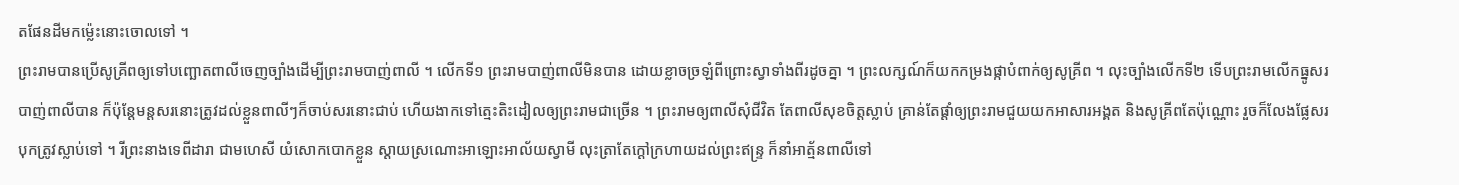តផែនដីមកម៉្លេះនោះចោលទៅ ។
ព្រះរាមបានប្រើសូគ្រីពឲ្យទៅបញ្ឆោតពាលីចេញច្បាំងដើម្បីព្រះរាមបាញ់ពាលី ។ លើកទី១ ព្រះរាមបាញ់ពាលីមិនបាន ដោយខ្លាចច្រឡំពីព្រោះស្វាទាំងពីរដូចគ្នា ។ ព្រះលក្សណ៍ក៏យកកម្រងផ្កាបំពាក់ឲ្យសូគ្រីព ។ លុះច្បាំងលើកទី២ ទើបព្រះរាមលើកធ្នូសរបាញ់ពាលីបាន ក៏ប៉ុន្តែមន្តសរនោះត្រូវដល់ខ្លួនពាលីៗក៏ចាប់សរនោះជាប់ ហើយងាកទៅត្មេះតិះដៀលឲ្យព្រះរាមជាច្រើន ។ ព្រះរាមឲ្យពាលីសុំជីវិត តែពាលីសុខចិត្តស្លាប់ គ្រាន់តែផ្ដាំឲ្យព្រះរាមជួយយកអាសារអង្គត និងសូគ្រីពតែប៉ុណ្ណោះ រួចក៏លែងផ្លែសរបុកត្រូវស្លាប់ទៅ ។ រីព្រះនាងទេពីដារា ជាមហេសី យំសោកបោកខ្លួន ស្ដាយស្រណោះអាឡោះអាល័យស្វាមី លុះត្រាតែក្ដៅក្រហាយដល់ព្រះឥន្ទ្រ ក៏នាំអាត្ម័នពាលីទៅ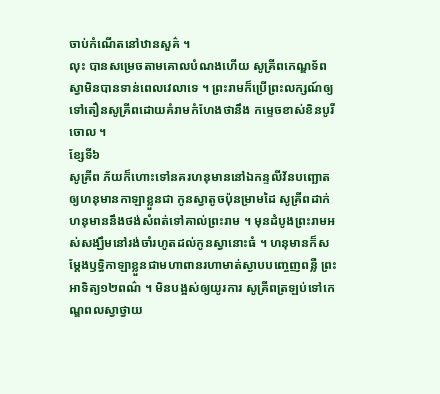ចាប់កំណើតនៅឋានសួគ៌ ។
លុះ បានសម្រេចតាមគោលបំណងហើយ សូគ្រីពកេណ្ឌទ័ពស្វាមិនបានទាន់ពេលវេលាទេ ។ ព្រះរាមក៏ប្រើព្រះលក្សណ៍ឲ្យទៅតឿនសូគ្រីពដោយគំរាមកំហែងថានឹង កម្ទេចខាស់ខិនបូរីចោល ។
ខ្សែទី៦
សូគ្រីព ភ័យក៏ហោះទៅនគរហនុមាននៅឯកន្ទលីវ័នបញ្ឆោតឲ្យហនុមានកាឡាខ្លួនជា កូនស្វាតូចប៉ុនម្រាមដៃ សូគ្រីពដាក់ហនុមាននឹងថង់សំពត់ទៅគាល់ព្រះរាម ។ មុនដំបូងព្រះរាមអស់សង្ឃឹមនៅរង់ចាំរហូតដល់កូនស្វានោះធំ ។ ហនុមានក៏សម្ដែងឫទ្ធិកាឡាខ្លួនជាមហាពានរហាមាត់ស្ងាបបញ្ចេញពន្លឺ ព្រះអាទិត្យ១២ពណ៌ ។ មិនបង្អស់ឲ្យយូរការ សូគ្រីពត្រឡប់ទៅកេណ្ឌពលស្វាថ្វាយ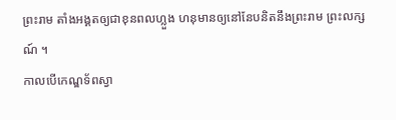ព្រះរាម តាំងអង្គតឲ្យជាខុនពលហ្លួង ហនុមានឲ្យនៅនែបនិតនឹងព្រះរាម ព្រះលក្សណ៍ ។
កាលបើកេណ្ឌទ័ពស្វា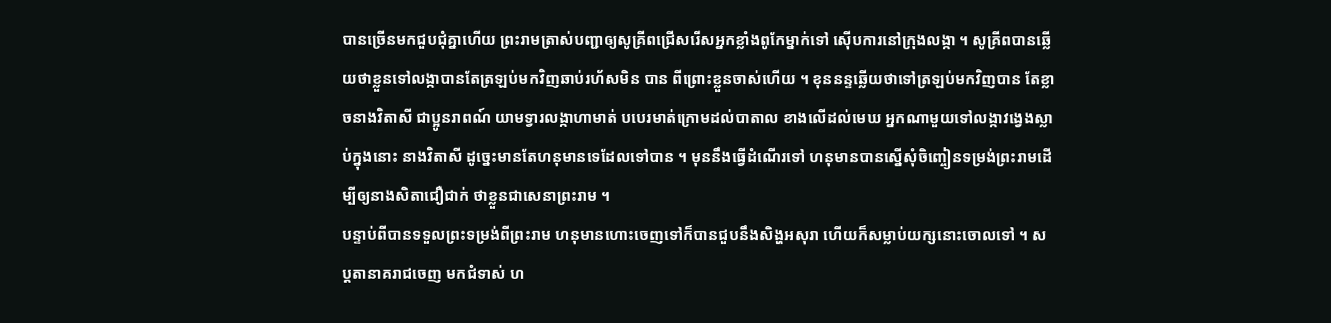បានច្រើនមកជួបជុំគ្នាហើយ ព្រះរាមត្រាស់បញ្ជាឲ្យសូគ្រីពជ្រើសរើសអ្នកខ្លាំងពូកែម្នាក់ទៅ ស៊ើបការនៅក្រុងលង្កា ។ សូគ្រីពបានឆ្លើយថាខ្លួនទៅលង្កាបានតែត្រឡប់មកវិញឆាប់រហ័សមិន បាន ពីព្រោះខ្លួនចាស់ហើយ ។ ខុននន្ទឆ្លើយថាទៅត្រឡប់មកវិញបាន តែខ្លាចនាងវិតាសី ជាប្អូនរាពណ៍ យាមទ្វារលង្កាហាមាត់ បបេរមាត់ក្រោមដល់បាតាល ខាងលើដល់មេឃ អ្នកណាមួយទៅលង្កាវង្វេងស្លាប់ក្នុងនោះ នាងវិតាសី ដូច្នេះមានតែហនុមានទេដែលទៅបាន ។ មុននឹងធ្វើដំណើរទៅ ហនុមានបានស្នើសុំចិញ្ចៀនទម្រង់ព្រះរាមដើម្បីឲ្យនាងសិតាជឿជាក់ ថាខ្លួនជាសេនាព្រះរាម ។
បន្ទាប់ពីបានទទួលព្រះទម្រង់ពីព្រះរាម ហនុមានហោះចេញទៅក៏បានជួបនឹងសិង្ហអសុរា ហើយក៏សម្លាប់យក្សនោះចោលទៅ ។ សប្តតានាគរាជចេញ មកជំទាស់ ហ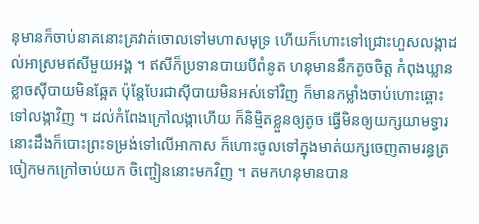នុមានក៏ចាប់នាគនោះគ្រវាត់ចោលទៅមហាសមុទ្រ ហើយក៏ហោះទៅជ្រោះហួសលង្កាដល់អាស្រមឥសីមួយអង្គ ។ ឥសីក៏ប្រទានបាយបីពំនូត ហនុមាននឹកតូចចិត្ត កំពុងឃ្លានខ្លាចស៊ីបាយមិនឆ្អែត ប៉ុន្តែបែរជាស៊ីបាយមិនអស់ទៅវិញ ក៏មានកម្លាំងចាប់ហោះឆ្ពោះទៅលង្កាវិញ ។ ដល់កំពែងក្រៅលង្កាហើយ ក៏និម្មិតខ្លួនឲ្យតូច ធ្វើមិនឲ្យយក្សយាមទ្វារនោះដឹងក៏បោះព្រះទម្រង់ទៅលើអាកាស ក៏ហោះចូលទៅក្នុងមាត់យក្សចេញតាមរន្ធត្រចៀកមកក្រៅចាប់យក ចិញ្ចៀននោះមកវិញ ។ តមកហនុមានបាន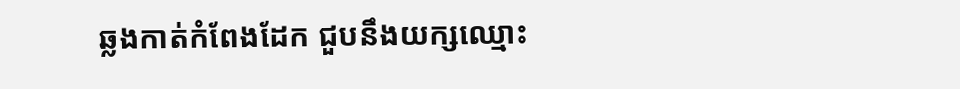ឆ្លងកាត់កំពែងដែក ជួបនឹងយក្សឈ្មោះ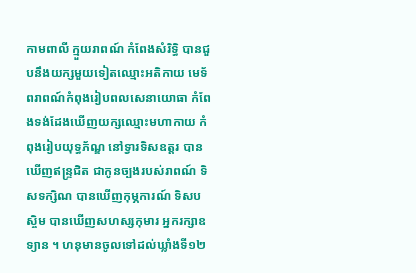កាមពាលី ក្មួយរាពណ៍ កំពែងសំរិទ្ធិ បានជួបនឹងយក្សមួយទៀតឈ្មោះអតិកាយ មេទ័ពរាពណ៍កំពុងរៀបពលសេនាយោធា កំពែងទង់ដែងឃើញយក្សឈ្មោះមហាកាយ កំពុងរៀបយុទ្ធភ័ណ្ឌ នៅទ្វារទិសឧត្ដរ បានឃើញឥន្ទ្រជិត ជាកូនច្បងរបស់រាពណ៍ ទិសទក្សិណ បានឃើញកុម្ភការណ៍ ទិសបស្ចិម បានឃើញសហស្សកុមារ អ្នករក្សាឧទ្យាន ។ ហនុមានចូលទៅដល់ឃ្លាំងទី១២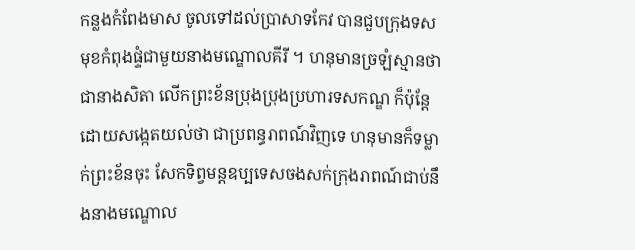កន្លងកំពែងមាស ចូលទៅដល់ប្រាសាទកែវ បានជួបក្រុងទសមុខកំពុងផ្ទំជាមួយនាងមណ្ឌោលគីរី ។ ហនុមានច្រឡំស្មានថាជានាងសិតា លើកព្រះខ័នប្រុងប្រុងប្រហារទសកណ្ឌ ក៏ប៉ុន្តែដោយសង្កេតយល់ថា ជាប្រពន្ធរាពណ៍វិញទេ ហនុមានក៏ទម្លាក់ព្រះខ័នចុះ សែកទិព្វមន្តឧប្បទេសចងសក់ក្រុងរាពណ៍ជាប់នឹងនាងមណ្ឌោល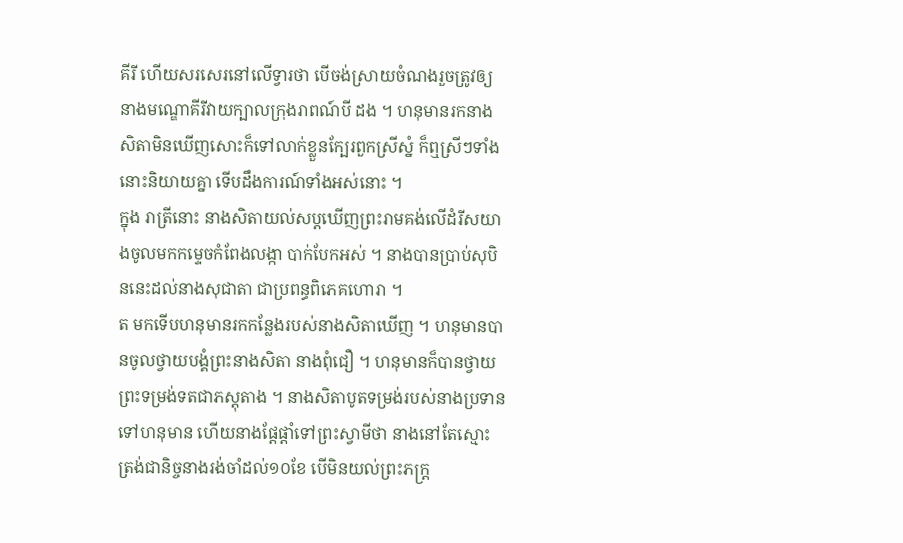គីរី ហើយសរសេរនៅលើទ្វារថា បើចង់ស្រាយចំណងរួចត្រូវឲ្យនាងមណ្ឌោគីរីវាយក្បាលក្រុងរាពណ៍បី ដង ។ ហនុមានរកនាងសិតាមិនឃើញសោះក៏ទៅលាក់ខ្លួនក្បែរពួកស្រីស្នំ ក៏ឮស្រីៗទាំងនោះនិយាយគ្នា ទើបដឹងការណ៍ទាំងអស់នោះ ។
ក្នុង រាត្រីនោះ នាងសិតាយល់សប្តឃើញព្រះរាមគង់លើដំរីសយាងចូលមកកម្ទេចកំពែងលង្កា បាក់បែកអស់ ។ នាងបានប្រាប់សុបិននេះដល់នាងសុជាតា ជាប្រពន្ធពិភេគហោរា ។
ត មកទើបហនុមានរកកន្លែងរបស់នាងសិតាឃើញ ។ ហនុមានបានចូលថ្វាយបង្គំព្រះនាងសិតា នាងពុំជឿ ។ ហនុមានក៏បានថ្វាយព្រះទម្រង់ទតជាភស្តុតាង ។ នាងសិតាបូតទម្រង់របស់នាងប្រទានទៅហនុមាន ហើយនាងផ្ដែផ្ដាំទៅព្រះស្វាមីថា នាងនៅតែស្មោះត្រង់ជានិច្ចនាងរង់ចាំដល់១០ខែ បើមិនយល់ព្រះភក្ត្រ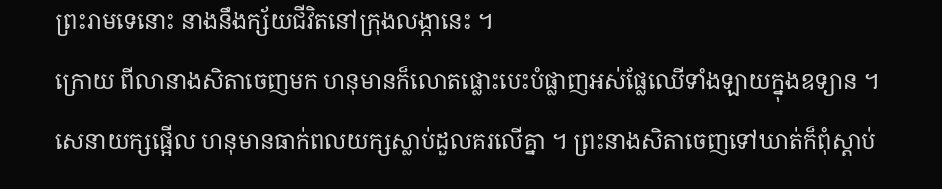ព្រះរាមទេនោះ នាងនឹងក្ស័យជីវិតនៅក្រុងលង្កានេះ ។
ក្រោយ ពីលានាងសិតាចេញមក ហនុមានក៏លោតផ្លោះបេះបំផ្លាញអស់ផ្លែឈើទាំងឡាយក្នុងឧទ្យាន ។ សេនាយក្សផ្អើល ហនុមានធាក់ពលយក្សស្លាប់ដួលគរលើគ្នា ។ ព្រះនាងសិតាចេញទៅឃាត់ក៏ពុំស្ដាប់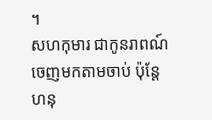។
សហកុមារ ជាកូនរាពណ៍ ចេញមកតាមចាប់ ប៉ុន្តែហនុ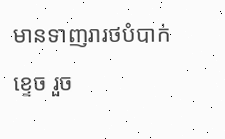មានទាញរារថបំបាក់ខ្ទេច រួច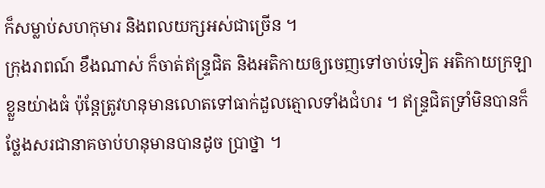ក៏សម្លាប់សហកុមារ និងពលយក្សអស់ជាច្រើន ។
ក្រុងរាពណ៍ ខឹងណាស់ ក៏ចាត់ឥន្ទ្រជិត និងអតិកាយឲ្យចេញទៅចាប់ទៀត អតិកាយក្រឡាខ្លួនយ់ាងធំ ប៉ុន្តែត្រូវហនុមានលោតទៅធាក់ដួលត្មោលទាំងជំហរ ។ ឥន្ទ្រជិតទ្រាំមិនបានក៏ថ្លែងសរជានាគចាប់ហនុមានបានដូច ប្រាថ្នា ។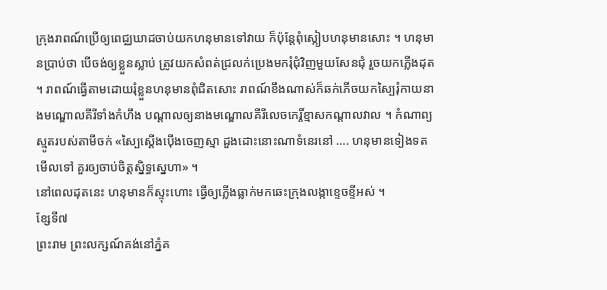ក្រុងរាពណ៍ប្រើឲ្យពេជ្ឈឃាដចាប់យកហនុមានទៅវាយ ក៏ប៉ុន្តែពុំស្កៀបហនុមានសោះ ។ ហនុមានប្រាប់ថា បើចង់ឲ្យខ្លួនស្លាប់ ត្រូវយកសំពត់ជ្រលក់ប្រេងមករុំជុំវិញមួយសែនជុំ រួចយកភ្លើងដុត ។ រាពណ៍ធ្វើតាមដោយរុំខ្លួនហនុមានពុំជិតសោះ រាពណ៍ខឹងណាស់ក៏ឆក់ភើចយកស្បៃរុំកាយនាងមណ្ឌោលគីរីទាំងកំហឹង បណ្ដាលឲ្យនាងមណ្ឌោលគីរីលេចកេរ្តិ៍ខ្មាសកណ្ដាលវាល ។ កំណាព្យស្មូតរបស់តាមីចក់ «ស្បៃស្ដើងប៉ើងចេញស្មា ដួងដោះនោះណាទំនេរនៅ …. ហនុមានទៀងទតមើលទៅ គួរឲ្យចាប់ចិត្តស្និទ្ធស្នេហា» ។
នៅពេលដុតនេះ ហនុមានក៏ស្ទុះហោះ ធ្វើឲ្យភ្លើងធ្លាក់មកឆេះក្រុងលង្កាខ្ទេចខ្ទីអស់ ។
ខ្សែទី៧
ព្រះរាម ព្រះលក្សណ៍គង់នៅភ្នំគ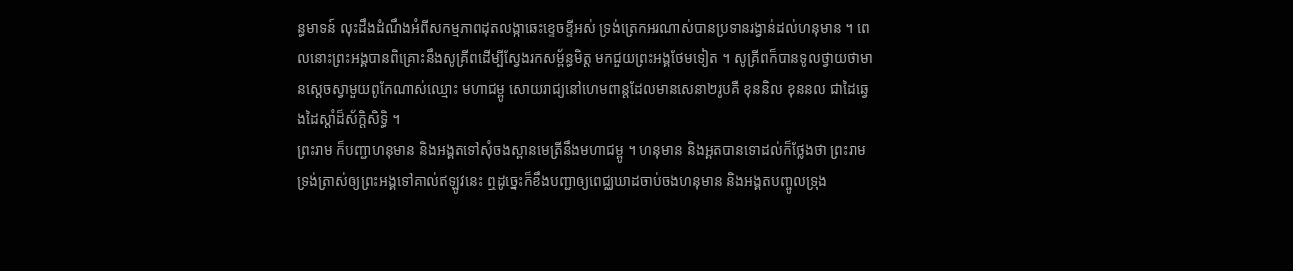ន្ធមាទន៍ លុះដឹងដំណឹងអំពីសកម្មភាពដុតលង្កាឆេះខ្ទេចខ្ទីអស់ ទ្រង់ត្រេកអរណាស់បានប្រទានរង្វាន់ដល់ហនុមាន ។ ពេលនោះព្រះអង្គបានពិគ្រោះនឹងសូគ្រីពដើម្បីស្វែងរកសម្ព័ន្ធមិត្ត មកជួយព្រះអង្គថែមទៀត ។ សូគ្រីពក៏បានទូលថ្វាយថាមានស្ដេចស្វាមួយពូកែណាស់ឈ្មោះ មហាជម្ពូ សោយរាជ្យនៅហេមពាន្តដែលមានសេនា២រូបគឺ ខុននិល ខុននល ជាដៃឆ្វេងដៃស្ដាំដ៏ស័ក្តិសិទ្ធិ ។
ព្រះរាម ក៏បញ្ជាហនុមាន និងអង្គតទៅសុំចងស្ពានមេត្រីនឹងមហាជម្ពូ ។ ហនុមាន និងអ្គតបានទោដល់ក៏ថ្លែងថា ព្រះរាមទ្រង់ត្រាស់ឲ្យព្រះអង្គទៅគាល់ឥឡូវនេះ ឮដូច្នេះក៏ខឹងបញ្ជាឲ្យពេជ្ឈឃាដចាប់ចងហនុមាន និងអង្គតបញ្ចូលទ្រុង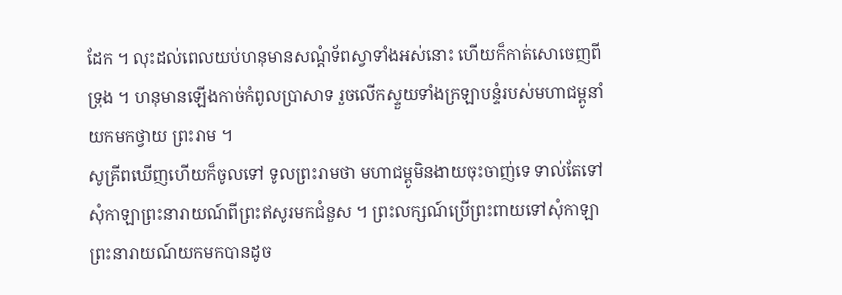ដែក ។ លុះដល់ពេលយប់ហនុមានសណ្ដំទ័ពស្វាទាំងអស់នោះ ហើយក៏កាត់សោចេញពីទ្រុង ។ ហនុមានឡើងកាច់កំពូលប្រាសាទ រួចលើកស្ទួយទាំងក្រឡាបន្ទំរបស់មហាជម្ពូនាំយកមកថ្វាយ ព្រះរាម ។
សូគ្រីពឃើញហើយក៏ចូលទៅ ទូលព្រះរាមថា មហាជម្ពូមិនងាយចុះចាញ់ទេ ទាល់តែទៅសុំកាឡាព្រះនារាយណ៍ពីព្រះឥសូរមកជំនួស ។ ព្រះលក្សណ៍ប្រើព្រះពាយទៅសុំកាឡាព្រះនារាយណ៍យកមកបានដូច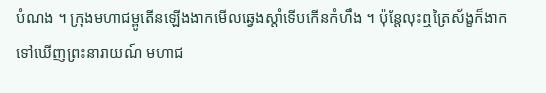បំណង ។ ក្រុងមហាជម្ពូតើនឡើងងាកមើលឆ្វេងស្ដាំទើបកើនកំហឹង ។ ប៉ុន្តែលុះឮត្រៃស័ង្ខក៏ងាកទៅឃើញព្រះនារាយណ៍ មហាជ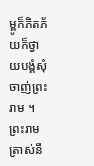ម្ពូក៏ភិតភ័យក៏ថ្វាយបង្គំសុំចាញ់ព្រះរាម ។ ព្រះរាមត្រាស់នឹ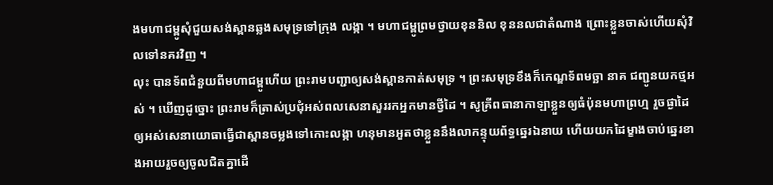ងមហាជម្ពូសុំជួយសង់ស្ពានឆ្លងសមុទ្រទៅក្រុង លង្កា ។ មហាជម្ពូព្រមថ្វាយខុននិល ខុននលជាតំណាង ព្រោះខ្លួនចាស់ហើយសុំវិលទៅនគរវិញ ។
លុះ បានទ័ពជំនួយពីមហាជម្ពូហើយ ព្រះរាមបញ្ជាឲ្យសង់ស្ពានកាត់សមុទ្រ ។ ព្រះសមុទ្រខឹងក៏កេណ្ឌទ័ពមច្ឆា នាគ ជញ្ជូនយកថ្មអស់ ។ ឃើញដូច្នោះ ព្រះរាមក៏ត្រាស់ប្រជុំអស់ពលសេនាសួររកអ្នកមានថ្វីដៃ ។ សូគ្រីពធានាកាឡាខ្លួនឲ្យធំប៉ុនមហាព្រហ្ម រួចផ្ងាដៃឲ្យអស់សេនាយោធាធ្វើជាស្ពានចម្លងទៅកោះលង្កា ហនុមានអួតថាខ្លួននឹងលាកន្ទុយព័ទ្ធឆ្នេរឯនាយ ហើយយកដៃម្ខាងចាប់ឆ្នេរខាងអាយរួចឲ្យចូលជិតគ្នាដើ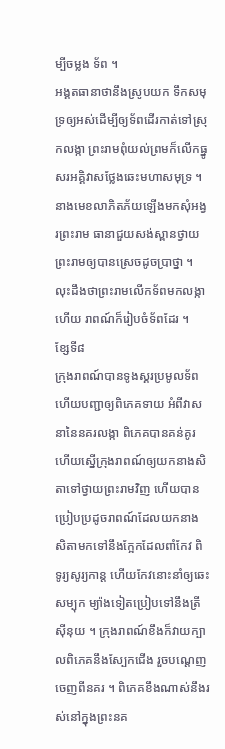ម្បីចម្លង ទ័ព ។
អង្គតធានាថានឹងស្រូបយក ទឹកសមុទ្រឲ្យអស់ដើម្បីឲ្យទ័ពដើរកាត់ទៅស្រុកលង្កា ព្រះរាមពុំយល់ព្រមក៏លើកធ្នូសរអគ្គិវាសថ្លែងឆេះមហាសមុទ្រ ។ នាងមេខលាភិតភ័យឡើងមកសុំអង្វរព្រះរាម ធានាជួយសង់ស្ពានថ្វាយព្រះរាមឲ្យបានស្រេចដូចប្រាថ្នា ។
លុះដឹងថាព្រះរាមលើកទ័ពមកលង្កាហើយ រាពណ៍ក៏រៀបចំទ័ពដែរ ។
ខ្សែទី៨
ក្រុងរាពណ៍បានទូងស្គរប្រមូលទ័ព ហើយបញ្ជាឲ្យពិភេគទាយ អំពីវាសនានៃនគរលង្កា ពិភេគបានគន់គូរ ហើយស្នើក្រុងរាពណ៍ឲ្យយកនាងសិតាទៅថ្វាយព្រះរាមវិញ ហើយបានប្រៀបប្រដូចរាពណ៍ដែលយកនាងសិតាមកទៅនឹងក្អែកដែលពាំកែវ ពិទូរ្យសូរ្យកាន្ត ហើយកែវនោះនាំឲ្យឆេះសម្បុក ម្យ៉ាងទៀតប្រៀបទៅនឹងត្រីស៊ីនុយ ។ ក្រុងរាពណ៍ខឹងក៏វាយក្បាលពិភេគនឹងស្បែកជើង រួចបណ្ដេញចេញពីនគរ ។ ពិភេគខឹងណាស់នឹងរស់នៅក្នុងព្រះនគ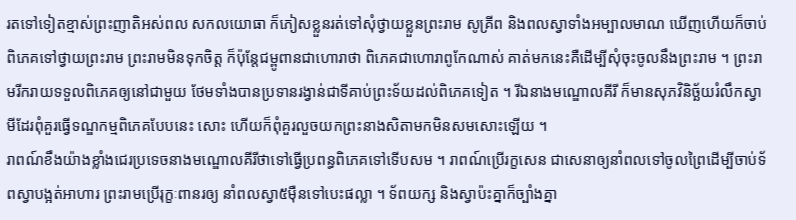រតទៅទៀតខ្មាស់ព្រះញាតិអស់ពល សកលយោធា ក៏ភៀសខ្លួនរត់ទៅសុំថ្វាយខ្លួនព្រះរាម សូគ្រីព និងពលស្វាទាំងអម្បាលមាណ ឃើញហើយក៏ចាប់ពិភេគទៅថ្វាយព្រះរាម ព្រះរាមមិនទុកចិត្ត ក៏ប៉ុន្តែជម្ពូពានជាហោរាថា ពិភេគជាហោរាពូកែណាស់ គាត់មកនេះគឺដើម្បីសុំចុះចូលនឹងព្រះរាម ។ ព្រះរាមរីករាយទទួលពិភេគឲ្យនៅជាមួយ ថែមទាំងបានប្រទានរង្វាន់ជាទីគាប់ព្រះទ័យដល់ពិភេគទៀត ។ រីឯនាងមណ្ឌោលគីរី ក៏មានសុភវិនិច្ឆ័យរំលឹកស្វាមីដែរពុំគួរធ្វើទណ្ឌកម្មពិភេគបែបនេះ សោះ ហើយក៏ពុំគួរលួចយកព្រះនាងសិតាមកមិនសមសោះឡើយ ។
រាពណ៍ខឹងយ៉ាងខ្លាំងជេរប្រទេចនាងមណ្ឌោលគីរីថាទៅធ្វើប្រពន្ធពិភេគទៅទើបសម ។ រាពណ៍ប្រើរក្ខសេន ជាសេនាឲ្យនាំពលទៅចូលព្រៃដើម្បីចាប់ទ័ពស្វាបង្អត់អាហារ ព្រះរាមប្រើរុក្ខៈពានរឲ្យ នាំពលស្វា៥ម៉ឺនទៅបេះផល្លា ។ ទ័ពយក្ស និងស្វាប៉ះគ្នាក៏ច្បាំងគ្នា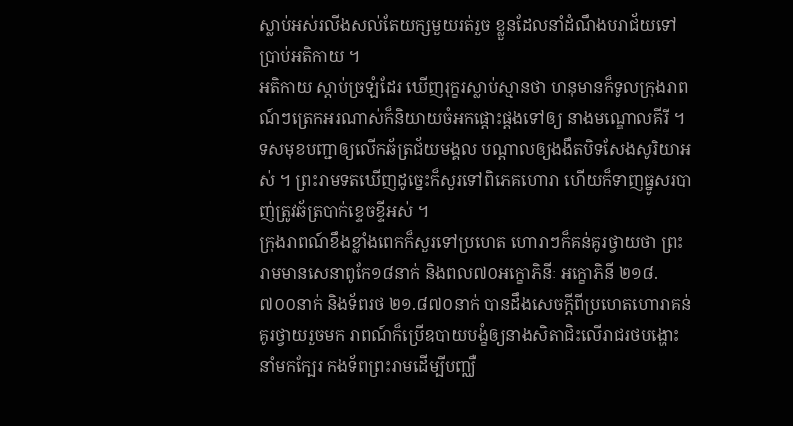ស្លាប់អស់រលីងសល់តែយក្សមួយរត់រួច ខ្លួនដែលនាំដំណឹងបរាជ័យទៅប្រាប់អតិកាយ ។
អតិកាយ ស្ដាប់ច្រឡំដែរ ឃើញរុក្ខរស្លាប់ស្មានថា ហនុមានក៏ទូលក្រុងរាពណ៍ៗត្រេកអរណាស់ក៏និយាយចំអកផ្ដោះផ្ដងទៅឲ្យ នាងមណ្ឌោលគីរី ។ ទសមុខបញ្ជាឲ្យលើកឆ័ត្រជ័យមង្គល បណ្ដាលឲ្យងងឹតបិទសែងសូរិយាអស់ ។ ព្រះរាមទតឃើញដូច្នេះក៏សួរទៅពិភេគហោរា ហើយក៏ទាញធ្នូសរបាញ់ត្រូវឆ័ត្របាក់ខ្ទេចខ្ទីអស់ ។
ក្រុងរាពណ៍ខឹងខ្លាំងពេកក៏សួរទៅប្រហេត ហោរាៗក៏គន់គូរថ្វាយថា ព្រះរាមមានសេនាពូកែ១៨នាក់ និងពល៧០អក្ខោភិនីៈ អក្ខោភិនី ២១៨.៧០០នាក់ និងទ័ពរថ ២១.៨៧០នាក់ បានដឹងសេចក្ដីពីប្រហេតហោរាគន់គូរថ្វាយរួចមក រាពណ៍ក៏ប្រើឧបាយបង្ខំឲ្យនាងសិតាជិះលើរាជរថបង្ហោះនាំមកក្បែរ កងទ័ពព្រះរាមដើម្បីបញ្ឈឺ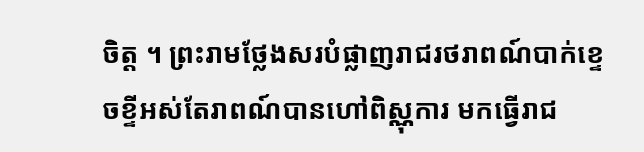ចិត្ត ។ ព្រះរាមថ្លែងសរបំផ្លាញរាជរថរាពណ៍បាក់ខ្ទេចខ្ទីអស់តែរាពណ៍បានហៅពិស្ណុការ មកធ្វើរាជ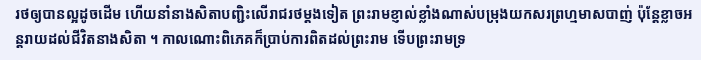រថឲ្យបានល្អដូចដើម ហើយនាំនាងសិតាបញ្ជិះលើរាជរថម្ដងទៀត ព្រះរាមខ្ញាល់ខ្លាំងណាស់បម្រុងយកសរព្រហ្មមាសបាញ់ ប៉ុន្តែខ្លាចអន្តរាយដល់ជីវិតនាងសិតា ។ កាលណោះពិភេគក៏ប្រាប់ការពិតដល់ព្រះរាម ទើបព្រះរាមទ្រ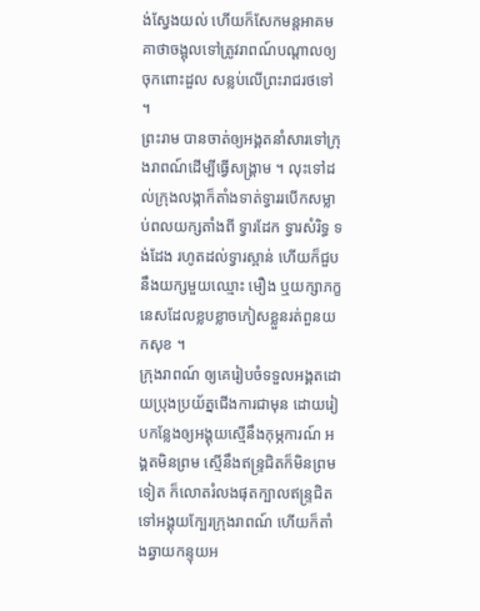ង់ស្វែងយល់ ហើយក៏សែកមន្តអាគមគាថាចង្អុលទៅត្រូវរាពណ៍បណ្ដាលឲ្យចុកពោះដួល សន្លប់លើព្រះរាជរថទៅ ។
ព្រះរាម បានចាត់ឲ្យអង្គតនាំសារទៅក្រុងរាពណ៍ដើម្បីធ្វើសង្គ្រាម ។ លុះទៅដល់ក្រុងលង្កាក៏តាំងទាត់ទ្វាររបើកសម្លាប់ពលយក្សតាំងពី ទ្វារដែក ទ្វារសំរិទ្ធ ទង់ដែង រហូតដល់ទ្វារស្ពាន់ ហើយក៏ជួបនឹងយក្សមួយឈ្មោះ មឿង ឬយក្សាភក្ខនេសដែលខ្លបខ្លាចភៀសខ្លួនរត់ពួនយកសុខ ។
ក្រុងរាពណ៍ ឲ្យគេរៀបចំទទួលអង្គតដោយប្រុងប្រយ័ត្នជើងការជាមុន ដោយរៀបកន្លែងឲ្យអង្គុយស្មើនឹងកុម្ភការណ៍ អង្គតមិនព្រម ស្មើនឹងឥន្ទ្រជិតក៏មិនព្រមទៀត ក៏លោតរំលងផុតក្បាលឥន្ទ្រជិតទៅអង្គុយក្បែរក្រុងរាពណ៍ ហើយក៏តាំងឆ្វាយកន្ទុយអ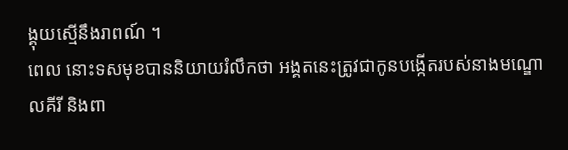ង្គុយស្មើនឹងរាពណ៍ ។
ពេល នោះទសមុខបាននិយាយរំលឹកថា អង្គតនេះត្រូវជាកូនបង្កើតរបស់នាងមណ្ឌោលគីរី និងពា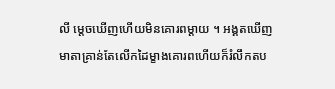លី ម្ដេចឃើញហើយមិនគោរពម្ដាយ ។ អង្គតឃើញមាតាគ្រាន់តែលើកដៃម្ខាងគោរពហើយក៏រំលឹកតប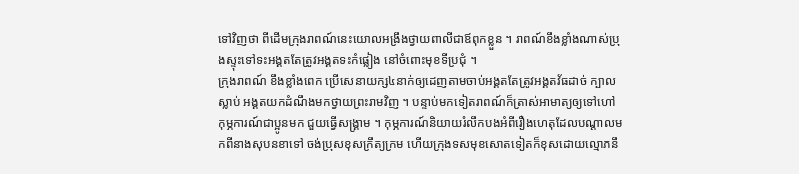ទៅវិញថា ពីដើមក្រុងរាពណ៍នេះយោលអង្រឹងថ្វាយពាលីជាឪពុកខ្លួន ។ រាពណ៍ខឹងខ្លាំងណាស់ប្រុងស្ទុះទៅទះអង្គតតែត្រូវអង្គតទះកំផ្លៀង នៅចំពោះមុខទីប្រជុំ ។
ក្រុងរាពណ៍ ខឹងខ្លាំងពេក ប្រើសេនាយក្ស៤នាក់ឲ្យដេញតាមចាប់អង្គតតែត្រូវអង្គតវ័ធដាច់ ក្បាលស្លាប់ អង្គតយកដំណឹងមកថ្វាយព្រះរាមវិញ ។ បន្ទាប់មកទៀតរាពណ៍ក៏ត្រាស់អាមាត្យឲ្យទៅហៅកុម្ភការណ៍ជាប្អូនមក ជួយធ្វើសង្គ្រាម ។ កុម្ភការណ៍និយាយរំលឹកបងអំពីរឿងហេតុដែលបណ្ដាលមកពីនាងសុបនខាទៅ ចង់ប្រុសខុសក្រឹត្យក្រម ហើយក្រុងទសមុខសោតទៀតក៏ខុសដោយល្មោភនឹ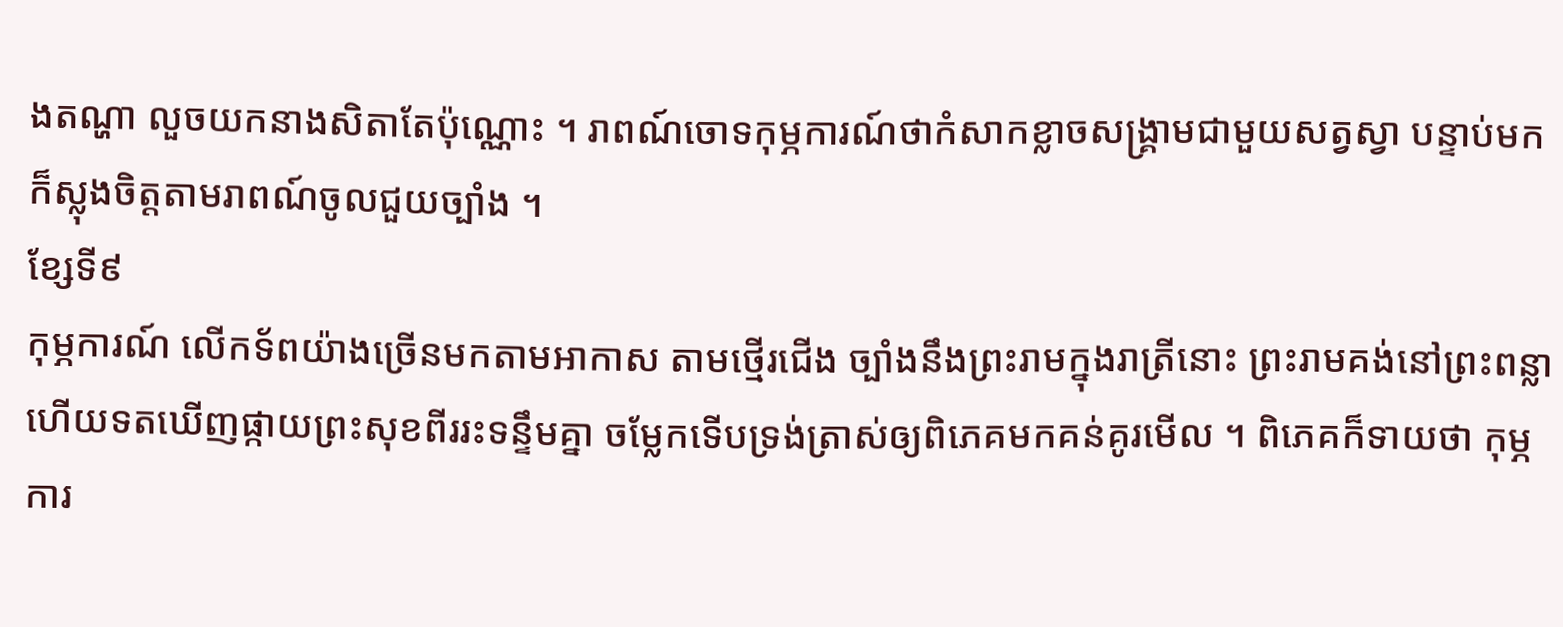ងតណ្ហា លួចយកនាងសិតាតែប៉ុណ្ណោះ ។ រាពណ៍ចោទកុម្ភការណ៍ថាកំសាកខ្លាចសង្គ្រាមជាមួយសត្វស្វា បន្ទាប់មកក៏ស្លុងចិត្តតាមរាពណ៍ចូលជួយច្បាំង ។
ខ្សែទី៩
កុម្ភការណ៍ លើកទ័ពយ៉ាងច្រើនមកតាមអាកាស តាមថ្មើរជើង ច្បាំងនឹងព្រះរាមក្នុងរាត្រីនោះ ព្រះរាមគង់នៅព្រះពន្លា ហើយទតឃើញផ្កាយព្រះសុខពីររះទន្ទឹមគ្នា ចម្លែកទើបទ្រង់ត្រាស់ឲ្យពិភេគមកគន់គូរមើល ។ ពិភេគក៏ទាយថា កុម្ភការ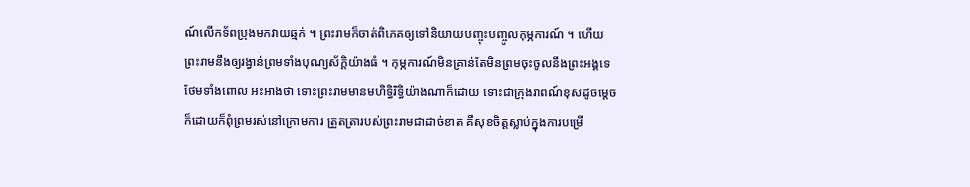ណ៍លើកទ័ពប្រុងមកវាយឆ្មក់ ។ ព្រះរាមក៏ចាត់ពិភេគឲ្យទៅនិយាយបញ្ចុះបញ្ចូលកុម្ភការណ៍ ។ ហើយព្រះរាមនឹងឲ្យរង្វាន់ព្រមទាំងបុណ្យស័ក្តិយ៉ាងធំ ។ កុម្ភការណ៍មិនគ្រាន់តែមិនព្រមចុះចូលនឹងព្រះអង្គទេថែមទាំងពោល អះអាងថា ទោះព្រះរាមមានមហិទ្ធិរិទ្ធិយ៉ាងណាក៏ដោយ ទោះជាក្រុងរាពណ៍ខុសដូចម្ដេចក៏ដោយក៏ពុំព្រមរស់នៅក្រោមការ ត្រួតត្រារបស់ព្រះរាមជាដាច់ខាត គឺសុខចិត្តស្លាប់ក្នុងការបម្រើ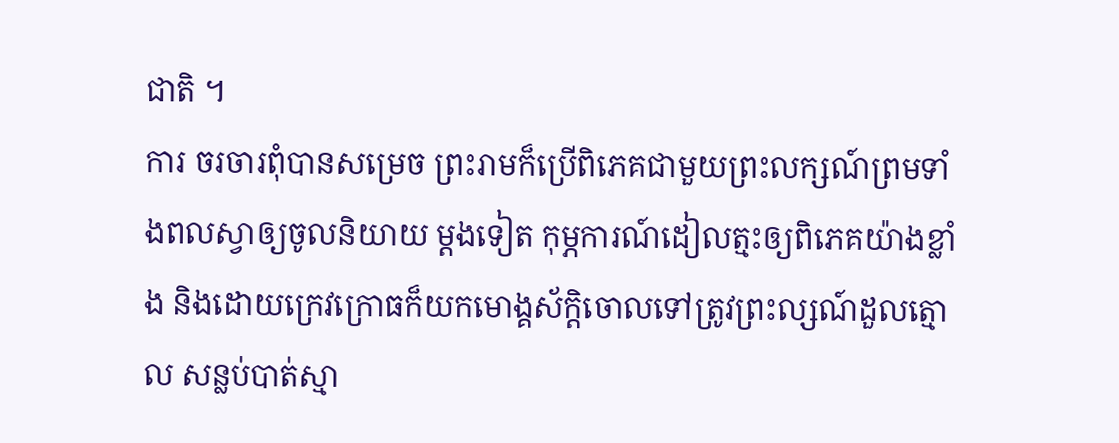ជាតិ ។
ការ ចរចារពុំបានសម្រេច ព្រះរាមក៏ប្រើពិភេគជាមួយព្រះលក្សណ៍ព្រមទាំងពលស្វាឲ្យចូលនិយាយ ម្ដងទៀត កុម្ភការណ៍ដៀលត្មះឲ្យពិភេគយ៉ាងខ្លាំង និងដោយក្រេវក្រោធក៏យកមោង្គស័ក្តិចោលទៅត្រូវព្រះល្សណ៍ដួលត្មោល សន្លប់បាត់ស្មា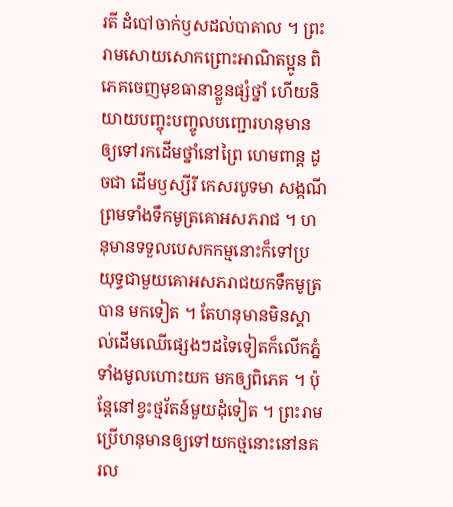រតី ដំបៅចាក់ឫសដល់បាតាល ។ ព្រះរាមសោយសោកព្រោះអាណិតប្អូន ពិភេគចេញមុខធានាខ្លួនផ្សំថ្នាំ ហើយនិយាយបញ្ចុះបញ្ចូលបញ្ជោរហនុមានឲ្យទៅរកដើមថ្នាំនៅព្រៃ ហេមពាន្ត ដូចជា ដើមឫស្សីរី កេសរបូទមា សង្កណី ព្រមទាំងទឹកមូត្រគោអសភរាជ ។ ហនុមានទទួលបេសកកម្មនោះក៏ទៅប្រយុទ្ធជាមួយគោអសភរាជយកទឹកមូត្របាន មកទៀត ។ តែហនុមានមិនស្គាល់ដើមឈើផ្សេងៗដទៃទៀតក៏លើកភ្នំទាំងមូលហោះយក មកឲ្យពិភេគ ។ ប៉ុន្តែនៅខ្វះថ្មរ័តន៍មួយដុំទៀត ។ ព្រះរាមប្រើហនុមានឲ្យទៅយកថ្មនោះនៅនគរល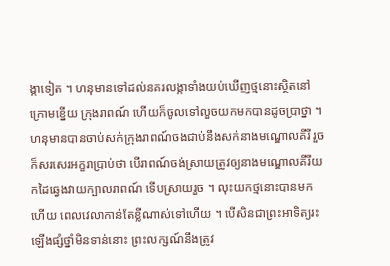ង្កាទៀត ។ ហនុមានទៅដល់នគរលង្កាទាំងយប់ឃើញថ្មនោះស្ថិតនៅក្រោមខ្នើយ ក្រុងរាពណ៍ ហើយក៏ចូលទៅលួចយកមកបានដូចប្រាថ្នា ។ ហនុមានបានចាប់សក់ក្រុងរាពណ៍ចងជាប់នឹងសក់នាងមណ្ឌោលគីរី រួចក៏សរសេរអក្ខរាប្រាប់ថា បើរាពណ៍ចង់ស្រាយត្រូវឲ្យនាងមណ្ឌោលគីរីយកដៃឆ្វេងវាយក្បាលរាពណ៍ ទើបស្រាយរួច ។ លុះយកថ្មនោះបានមកហើយ ពេលវេលាកាន់តែខ្លីណាស់ទៅហើយ ។ បើសិនជាព្រះអាទិត្យរះឡើងផ្សំថ្នាំមិនទាន់នោះ ព្រះលក្សណ៍នឹងត្រូវ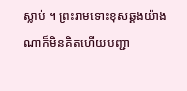ស្លាប់ ។ ព្រះរាមទោះខុសឆ្គងយ៉ាងណាក៏មិនគិតហើយបញ្ជា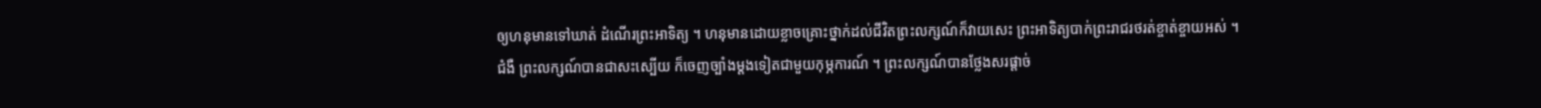ឲ្យហនុមានទៅឃាត់ ដំណើរព្រះអាទិត្យ ។ ហនុមានដោយខ្លាចគ្រោះថ្នាក់ដល់ជីវិតព្រះលក្សណ៍ក៏វាយសេះ ព្រះអាទិត្យបាក់ព្រះរាជរថរត់ខ្ចាត់ខ្ចាយអស់ ។
ជំងឺ ព្រះលក្សណ៍បានជាសះស្បើយ ក៏ចេញច្បាំងម្ដងទៀតជាមួយកុម្ភការណ៍ ។ ព្រះលក្សណ៍បានថ្លែងសរផ្ដាច់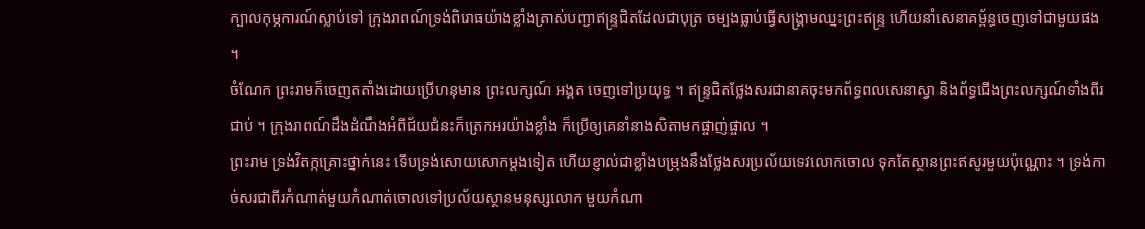ក្បាលកុម្ភការណ៍ស្លាប់ទៅ ក្រុងរាពណ៍ទ្រង់ពិរោធយ៉ាងខ្លាំងត្រាស់បញ្ជាឥន្ទ្រជិតដែលជាបុត្រ ចម្បងធ្លាប់ធ្វើសង្គ្រាមឈ្នះព្រះឥន្ទ្រ ហើយនាំសេនាគម្ព័ន្ធចេញទៅជាមួយផង ។
ចំណែក ព្រះរាមក៏ចេញតតាំងដោយប្រើហនុមាន ព្រះលក្សណ៍ អង្គត ចេញទៅប្រយុទ្ធ ។ ឥន្ទ្រជិតថ្លែងសរជានាគចុះមកព័ទ្ធពលសេនាស្វា និងព័ទ្ធជើងព្រះលក្សណ៍ទាំងពីរជាប់ ។ ក្រុងរាពណ៍ដឹងដំណឹងអំពីជ័យជំនះក៏ត្រេកអរយ៉ាងខ្លាំង ក៏ប្រើឲ្យគេនាំនាងសិតាមកផ្ចាញ់ផ្ចាល ។
ព្រះរាម ទ្រង់វិតក្កគ្រោះថ្នាក់នេះ ទើបទ្រង់សោយសោកម្ដងទៀត ហើយខ្ញាល់ជាខ្លាំងបម្រុងនឹងថ្លែងសរប្រល័យទេវលោកចោល ទុកតែស្ថានព្រះឥសូរមួយប៉ុណ្ណោះ ។ ទ្រង់កាច់សរជាពីរកំណាត់មួយកំណាត់ចោលទៅប្រល័យស្ថានមនុស្សលោក មួយកំណា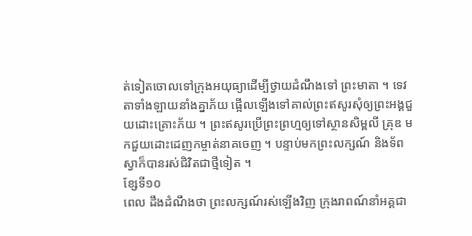ត់ទៀតចោលទៅក្រុងអយុធ្យាដើម្បីថ្វាយដំណឹងទៅ ព្រះមាតា ។ ទេវតាទាំងឡាយនាំងគ្នាភ័យ ផ្អើលឡើងទៅគាល់ព្រះឥសូរសុំឲ្យព្រះអង្គជួយដោះគ្រោះភ័យ ។ ព្រះឥសូរប្រើព្រះព្រហ្មឲ្យទៅស្ថានសិម្ពលី គ្រុឌ មកជួយដោះដេញកម្ចាត់នាគចេញ ។ បន្ទាប់មកព្រះលក្សណ៍ និងទ័ពស្វាក៏បានរស់ជិវិតជាថ្មីទៀត ។
ខ្សែទី១០
ពេល ដឹងដំណឹងថា ព្រះលក្សណ៍រស់ឡើងវិញ ក្រុងរាពណ៍នាំអគ្គជា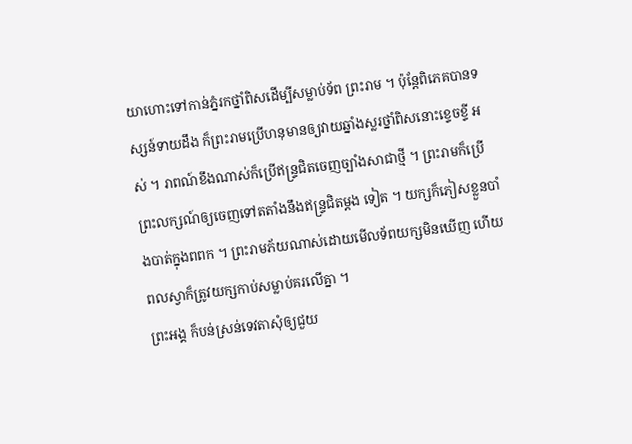យាហោះទៅកាន់ភ្នំរកថ្នាំពិសដើម្បីសម្លាប់ទ័ព ព្រះរាម ។ ប៉ុន្តែពិភេគបានទស្សន៍ទាយដឹង ក៏ព្រះរាមប្រើហនុមានឲ្យវាយឆ្នាំងស្លរថ្នាំពិសនោះខ្ទេចខ្ទី អស់ ។ រាពណ៍ខឹងណាស់ក៏ប្រើឥន្ទ្រជិតចេញច្បាំងសាជាថ្មី ។ ព្រះរាមក៏ប្រើព្រះលក្សណ៍ឲ្យចេញទៅតតាំងនឹងឥន្ទ្រជិតម្ដង ទៀត ។ យក្សក៏ភៀសខ្លួនបាំងបាត់ក្នុងពពក ។ ព្រះរាមភ័យណាស់ដោយមើលទ័ពយក្សមិនឃើញ ហើយពលស្វាក៏ត្រូវយក្សកាប់សម្លាប់គរលើគ្នា ។
ព្រះអង្គ ក៏បន់ស្រន់ទេវតាសុំឲ្យជួយ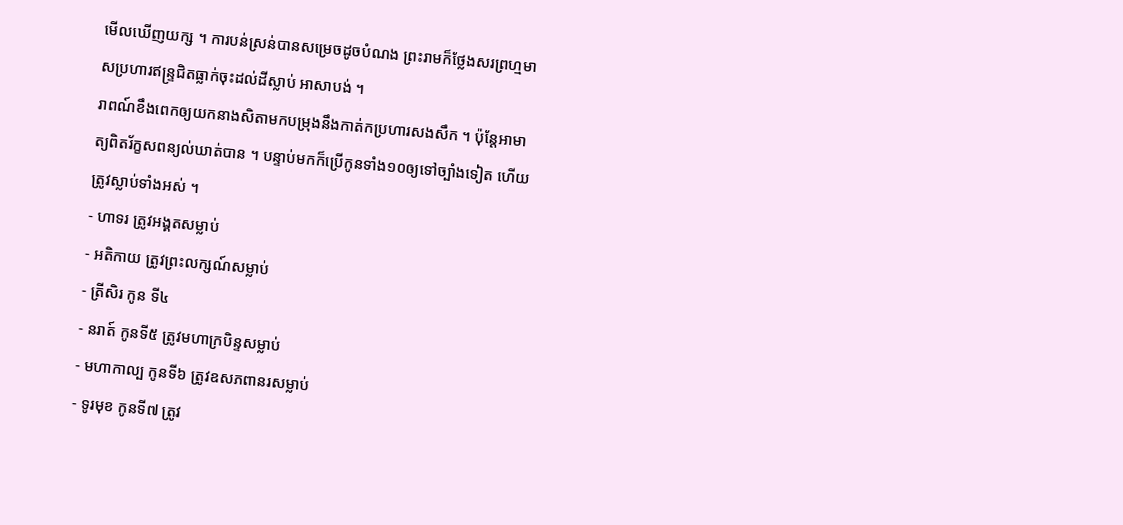មើលឃើញយក្ស ។ ការបន់ស្រន់បានសម្រេចដូចបំណង ព្រះរាមក៏ថ្លែងសរព្រហ្មមាសប្រហារឥន្ទ្រជិតធ្លាក់ចុះដល់ដីស្លាប់ អាសាបង់ ។
រាពណ៍ខឹងពេកឲ្យយកនាងសិតាមកបម្រុងនឹងកាត់កប្រហារសងសឹក ។ ប៉ុន្តែអាមាត្យពិតរ័ក្ខសពន្យល់ឃាត់បាន ។ បន្ទាប់មកក៏ប្រើកូនទាំង១០ឲ្យទៅច្បាំងទៀត ហើយត្រូវស្លាប់ទាំងអស់ ។
- ហាទរ ត្រូវអង្គតសម្លាប់
- អតិកាយ ត្រូវព្រះលក្សណ៍សម្លាប់
- ត្រីសិរ កូន ទី៤
- នរាត៍ កូនទី៥ ត្រូវមហាក្របិន្ទសម្លាប់
- មហាកាល្ប កូនទី៦ ត្រូវឧសភពានរសម្លាប់
- ទូរមុខ កូនទី៧ ត្រូវ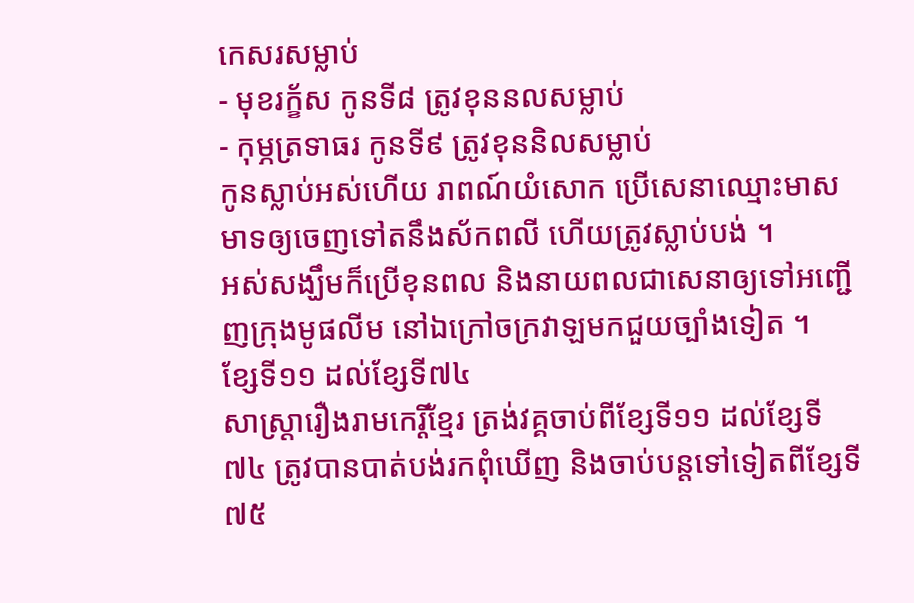កេសរសម្លាប់
- មុខរក្ខ័ស កូនទី៨ ត្រូវខុននលសម្លាប់
- កុម្ភត្រទាធរ កូនទី៩ ត្រូវខុននិលសម្លាប់
កូនស្លាប់អស់ហើយ រាពណ៍យំសោក ប្រើសេនាឈ្មោះមាសមាទឲ្យចេញទៅតនឹងស័កពលី ហើយត្រូវស្លាប់បង់ ។
អស់សង្ឃឹមក៏ប្រើខុនពល និងនាយពលជាសេនាឲ្យទៅអញ្ជើញក្រុងមូផលីម នៅឯក្រៅចក្រវាឡមកជួយច្បាំងទៀត ។
ខ្សែទី១១ ដល់ខ្សែទី៧៤
សាស្ត្រារឿងរាមកេរ្តិ៍ខ្មែរ ត្រង់វគ្គចាប់ពីខ្សែទី១១ ដល់ខ្សែទី៧៤ ត្រូវបានបាត់បង់រកពុំឃើញ និងចាប់បន្តទៅទៀតពីខ្សែទី៧៥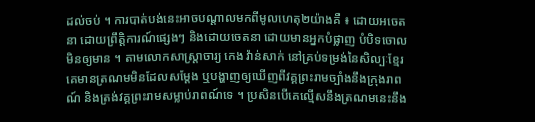ដល់ចប់ ។ ការបាត់បង់នេះអាចបណ្ដាលមកពីមូលហេតុ២យ៉ាងគឺ ៖ ដោយអចេតនា ដោយព្រឹត្តិការណ៍ផ្សេងៗ និងដោយចេតនា ដោយមានអ្នកបំផ្លាញ បំបិទចោលមិនឲ្យមាន ។ តាមលោកសាស្ត្រាចារ្យ កេង វ៉ាន់សាក់ នៅគ្រប់ទម្រង់នៃសិល្បៈខ្មែរ គេមានត្រណមមិនដែលសម្ដែង ឬបង្ហាញឲ្យឃើញពីវគ្គព្រះរាមច្បាំងនឹងក្រុងរាពណ៍ និងត្រង់វគ្គព្រះរាមសម្លាប់រាពណ៍ទេ ។ ប្រសិនបើគេល្មើសនឹងត្រណមនេះនឹង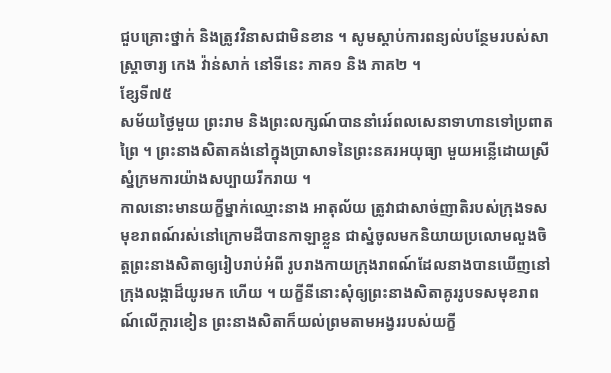ជួបគ្រោះថ្នាក់ និងត្រូវវិនាសជាមិនខាន ។ សូមស្ដាប់ការពន្យល់បន្ថែមរបស់សាស្ត្រាចារ្យ កេង វ៉ាន់សាក់ នៅទីនេះ ភាគ១ និង ភាគ២ ។
ខ្សែទី៧៥
សម័យថ្ងៃមួយ ព្រះរាម និងព្រះលក្សណ៍បាននាំរេរ៍ពលសេនាទាហានទៅប្រពាតព្រៃ ។ ព្រះនាងសិតាគង់នៅក្នុងប្រាសាទនៃព្រះនគរអយុធ្យា មួយអន្លើដោយស្រីស្នំក្រមការយ៉ាងសប្បាយរីករាយ ។
កាលនោះមានយក្ខីម្នាក់ឈ្មោះនាង អាតុល័យ ត្រូវាជាសាច់ញាតិរបស់ក្រុងទសមុខរាពណ៍រស់នៅក្រោមដីបានកាឡាខ្លួន ជាស្នំចូលមកនិយាយប្រលោមលួងចិត្តព្រះនាងសិតាឲ្យរៀបរាប់អំពី រូបរាងកាយក្រុងរាពណ៍ដែលនាងបានឃើញនៅក្រុងលង្កាដ៏យូរមក ហើយ ។ យក្ខីនីនោះសុំឲ្យព្រះនាងសិតាគូររូបទសមុខរាពណ៍លើក្ដារខៀន ព្រះនាងសិតាក៏យល់ព្រមតាមអង្វររបស់យក្ខី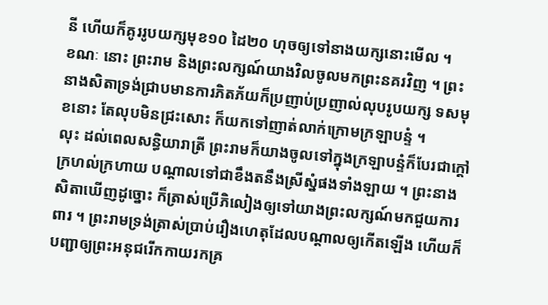នី ហើយក៏គូររូបយក្សមុខ១០ ដៃ២០ ហុចឲ្យទៅនាងយក្សនោះមើល ។
ខណៈ នោះ ព្រះរាម និងព្រះលក្សណ៍យាងវិលចូលមកព្រះនគរវិញ ។ ព្រះនាងសិតាទ្រង់ជ្រាបមានការភិតភ័យក៏ប្រញាប់ប្រញាល់លុបរូបយក្ស ទសមុខនោះ តែលុបមិនជ្រះសោះ ក៏យកទៅញាត់លាក់ក្រោមក្រឡាបន្ទំ ។
លុះ ដល់ពេលសន្ធិយារាត្រី ព្រះរាមក៏យាងចូលទៅក្នុងក្រឡាបន្ទំក៏បែរជាក្ដៅក្រហល់ក្រហាយ បណ្ដាលទៅជាខឹងតនឹងស្រីស្នំផងទាំងឡាយ ។ ព្រះនាងសិតាឃើញដូច្នោះ ក៏ត្រាស់ប្រើភិលៀងឲ្យទៅយាងព្រះលក្សណ៍មកជួយការពារ ។ ព្រះរាមទ្រង់ត្រាស់ប្រាប់រឿងហេតុដែលបណ្ដាលឲ្យកើតឡើង ហើយក៏បញ្ជាឲ្យព្រះអនុជរើកកាយរកគ្រ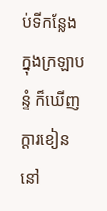ប់ទីកន្លែងក្នុងក្រឡាបន្ទំ ក៏ឃើញក្ដារខៀននៅ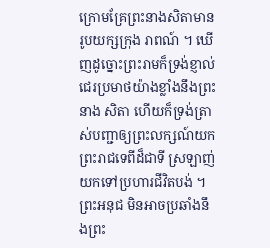ក្រោមគ្រែព្រះនាងសិតាមានរូបយក្សក្រុង រាពណ៍ ។ ឃើញដូច្នោះព្រះរាមក៏ទ្រង់ខ្ញាល់ជេរប្រមាថយ៉ាងខ្លាំងនឹងព្រះនាង សិតា ហើយក៏ទ្រង់ត្រាស់បញ្ជាឲ្យព្រះលក្សណ៍យកព្រះរាជទេពីដ៏ជាទី ស្រឡាញ់យកទៅប្រហារជីវិតបង់ ។
ព្រះអនុជ មិនអាចប្រឆាំងនឹងព្រះ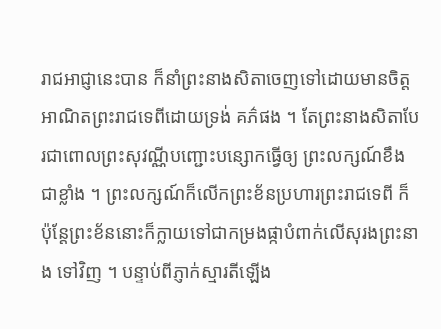រាជអាជ្ញានេះបាន ក៏នាំព្រះនាងសិតាចេញទៅដោយមានចិត្តអាណិតព្រះរាជទេពីដោយទ្រង់ គភ៌ផង ។ តែព្រះនាងសិតាបែរជាពោលព្រះសុវណ្ណីបញ្ជោះបន្សោកធ្វើឲ្យ ព្រះលក្សណ៍ខឹងជាខ្លាំង ។ ព្រះលក្សណ៍ក៏លើកព្រះខ័នប្រហារព្រះរាជទេពី ក៏ប៉ុន្តែព្រះខ័ននោះក៏ក្លាយទៅជាកម្រងផ្កាបំពាក់លើសុរងព្រះនាង ទៅវិញ ។ បន្ទាប់ពីភ្ញាក់ស្មារតីឡើង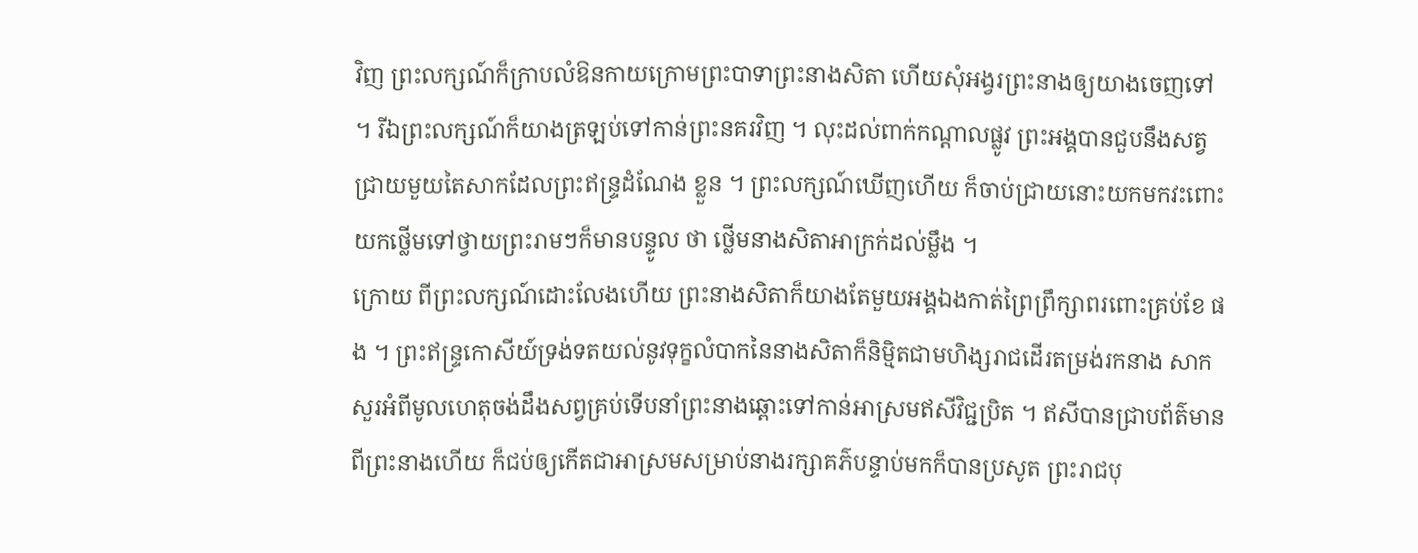វិញ ព្រះលក្សណ៍ក៏ក្រាបលំឱនកាយក្រោមព្រះបាទាព្រះនាងសិតា ហើយសុំអង្វរព្រះនាងឲ្យយាងចេញទៅ ។ រីឯព្រះលក្សណ៍ក៏យាងត្រឡប់ទៅកាន់ព្រះនគរវិញ ។ លុះដល់ពាក់កណ្ដាលផ្លូវ ព្រះអង្គបានជួបនឹងសត្វជ្រាយមួយតៃសាកដែលព្រះឥន្ទ្រដំណែង ខ្លួន ។ ព្រះលក្សណ៍ឃើញហើយ ក៏ចាប់ជ្រាយនោះយកមកវះពោះយកថ្លើមទៅថ្វាយព្រះរាមៗក៏មានបន្ទូល ថា ថ្លើមនាងសិតាអាក្រក់ដល់ម្លឹង ។
ក្រោយ ពីព្រះលក្សណ៍ដោះលែងហើយ ព្រះនាងសិតាក៏យាងតែមួយអង្គឯងកាត់ព្រៃព្រឹក្សាពរពោះគ្រប់ខែ ផង ។ ព្រះឥន្ទ្រកោសីយ៍ទ្រង់ទតយល់នូវទុក្ខលំបាកនៃនាងសិតាក៏និម្មិតជាមហិង្សរាជដើរតម្រង់រកនាង សាកសួរអំពីមូលហេតុចង់ដឹងសព្វគ្រប់ទើបនាំព្រះនាងឆ្ពោះទៅកាន់អាស្រមឥសីវិជ្ជប្រិត ។ ឥសីបានជ្រាបព័ត៌មានពីព្រះនាងហើយ ក៏ជប់ឲ្យកើតជាអាស្រមសម្រាប់នាងរក្សាគភ៌បន្ទាប់មកក៏បានប្រសូត ព្រះរាជបុ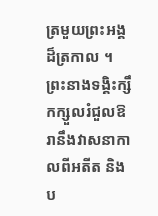ត្រមួយព្រះអង្គដ៏ត្រកាល ។ ព្រះនាងទង្គិះក្សឹកក្សួលរំជួលឱរានឹងវាសនាកាលពីអតីត និងប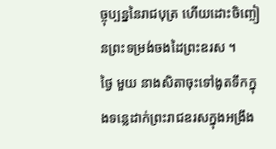ច្ចុប្បន្ននៃរាជបុត្រ ហើយដោះចិញ្ចៀនព្រះទម្រង់ចងដៃព្រះឧរស ។
ថ្ងៃ មួយ នាងសិតាចុះទៅងូតទឹកក្នុងទន្លេដាក់ព្រះរាជឧរសក្នុងអង្រឹង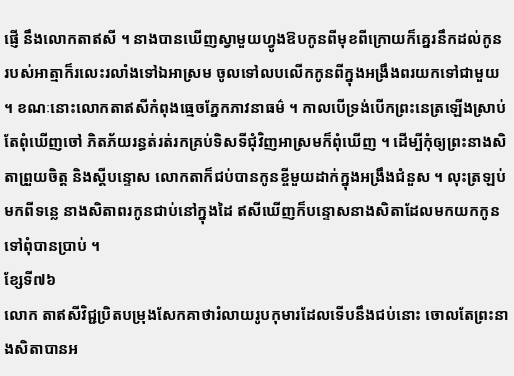ផ្ញើ នឹងលោកតាឥសី ។ នាងបានឃើញស្វាមួយហ្វូងឱបកូនពីមុខពីក្រោយក៏គ្នេរនឹកដល់កូន របស់អាត្មាក៏រលេះរលាំងទៅឯអាស្រម ចូលទៅលបលើកកូនពីក្នុងអង្រឹងពរយកទៅជាមួយ ។ ខណៈនោះលោកតាឥសីកំពុងធ្មេចភ្នែកភាវនាធម៌ ។ កាលបើទ្រង់បើកព្រះនេត្រឡើងស្រាប់តែពុំឃើញចៅ ភិតភ័យរន្ធត់រត់រកគ្រប់ទិសទីជុំវិញអាស្រមក៏ពុំឃើញ ។ ដើម្បីកុំឲ្យព្រះនាងសិតាព្រួយចិត្ត និងស្ដីបន្ទោស លោកតាក៏ជប់បានកូនខ្ចីមួយដាក់ក្នុងអង្រឹងជំនួស ។ លុះត្រឡប់មកពីទន្លេ នាងសិតាពរកូនជាប់នៅក្នុងដៃ ឥសីឃើញក៏បន្ទោសនាងសិតាដែលមកយកកូនទៅពុំបានប្រាប់ ។
ខ្សែទី៧៦
លោក តាឥសីវិជ្ជប្រិតបម្រុងសែកគាថារំលាយរូបកុមារដែលទើបនឹងជប់នោះ ចោលតែព្រះនាងសិតាបានអ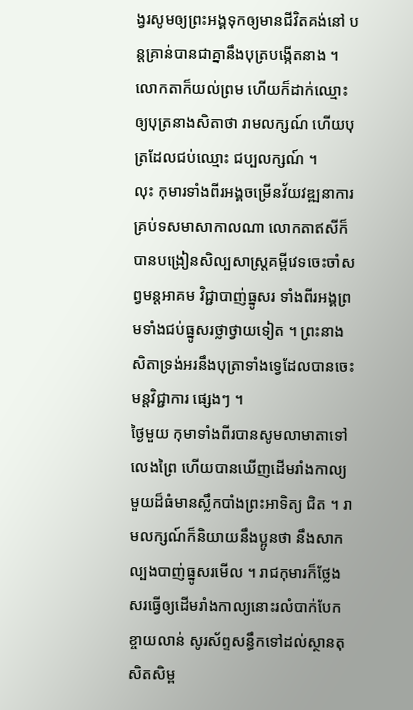ង្វរសូមឲ្យព្រះអង្គទុកឲ្យមានជីវិតគង់នៅ បន្តគ្រាន់បានជាគ្នានឹងបុត្របង្កើតនាង ។ លោកតាក៏យល់ព្រម ហើយក៏ដាក់ឈ្មោះឲ្យបុត្រនាងសិតាថា រាមលក្សណ៍ ហើយបុត្រដែលជប់ឈ្មោះ ជប្បលក្សណ៍ ។
លុះ កុមារទាំងពីរអង្គចម្រើនវ័យវឌ្ឍនាការគ្រប់ទសមាសាកាលណា លោកតាឥសីក៏បានបង្រៀនសិល្បសាស្ត្រគម្ពីវេទចេះចាំសព្វមន្តអាគម វិជ្ជាបាញ់ធ្នូសរ ទាំងពីរអង្គព្រមទាំងជប់ធ្នូសរថ្លាថ្វាយទៀត ។ ព្រះនាងសិតាទ្រង់អរនឹងបុត្រាទាំងទ្វេដែលបានចេះមន្តវិជ្ជាការ ផ្សេងៗ ។
ថ្ងៃមួយ កុមាទាំងពីរបានសូមលាមាតាទៅលេងព្រៃ ហើយបានឃើញដើមរាំងកាល្យមួយដ៏ធំមានស្លឹកបាំងព្រះអាទិត្យ ជិត ។ រាមលក្សណ៍ក៏និយាយនឹងប្អូនថា នឹងសាកល្បងបាញ់ធ្នូសរមើល ។ រាជកុមារក៏ថ្លែងសរធ្វើឲ្យដើមរាំងកាល្យនោះរលំបាក់បែកខ្ចាយលាន់ សូរស័ព្ទសន្ធឹកទៅដល់ស្ថានតុសិតសិម្ព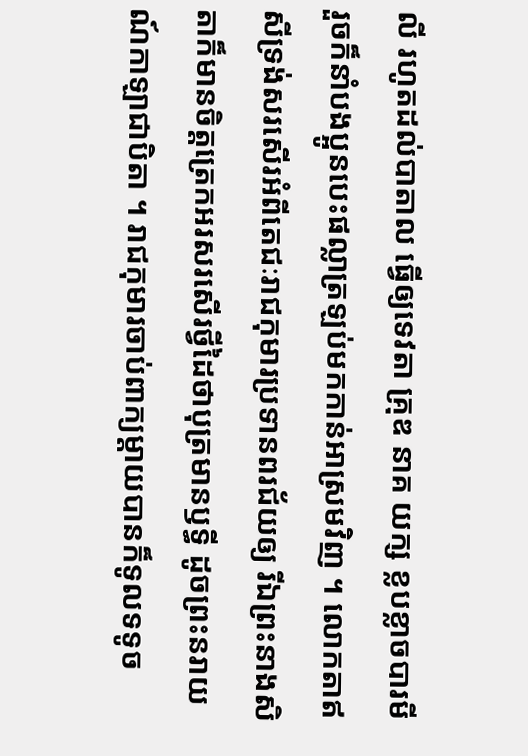លី រហូតដល់បាតាល ធ្វើឲ្យទេវតា គ្រុឌ នាគ យក្ស ខ្លបខ្លាចបារមី រួចក៏នាំបងប្អូនបេះផល្លាត្រឡប់មកកាន់អាស្រមវិញ ។ លោកតាឥសីទ្រង់សរសើរអំពីតេជៈរាជកុមារប្រទានពរជ័យឲ្យ រីឯព្រះនាងសិតាក៏មានចិត្តត្រេកអរសរសើរថ្វីដៃថាបុត្រមានឫទ្ធី ដូចព្រះនរាយណ៍កាឡាជាបិតា ។ រាជកុមារចាប់ពាក្យម្ដាយបានក៏ទូលទទូច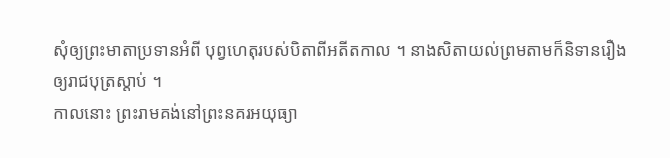សុំឲ្យព្រះមាតាប្រទានអំពី បុព្វហេតុរបស់បិតាពីអតីតកាល ។ នាងសិតាយល់ព្រមតាមក៏និទានរឿងឲ្យរាជបុត្រស្ដាប់ ។
កាលនោះ ព្រះរាមគង់នៅព្រះនគរអយុធ្យា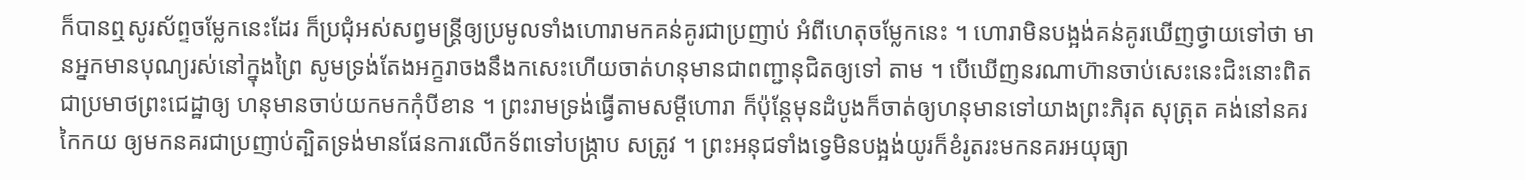ក៏បានឮសូរស័ព្ទចម្លែកនេះដែរ ក៏ប្រជុំអស់សព្វមន្ត្រីឲ្យប្រមូលទាំងហោរាមកគន់គូរជាប្រញាប់ អំពីហេតុចម្លែកនេះ ។ ហោរាមិនបង្អង់គន់គូរឃើញថ្វាយទៅថា មានអ្នកមានបុណ្យរស់នៅក្នុងព្រៃ សូមទ្រង់តែងអក្ខរាចងនឹងកសេះហើយចាត់ហនុមានជាពញ្ជានុជិតឲ្យទៅ តាម ។ បើឃើញនរណាហ៊ានចាប់សេះនេះជិះនោះពិតជាប្រមាថព្រះជេដ្ឋាឲ្យ ហនុមានចាប់យកមកកុំបីខាន ។ ព្រះរាមទ្រង់ធ្វើតាមសម្ដីហោរា ក៏ប៉ុន្តែមុនដំបូងក៏ចាត់ឲ្យហនុមានទៅយាងព្រះភិរុត សុត្រុត គង់នៅនគរកៃកយ ឲ្យមកនគរជាប្រញាប់ត្បិតទ្រង់មានផែនការលើកទ័ពទៅបង្ក្រាប សត្រូវ ។ ព្រះអនុជទាំងទ្វេមិនបង្អង់យូរក៏ខំរូតរះមកនគរអយុធ្យា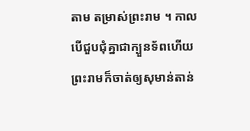តាម តម្រាស់ព្រះរាម ។ កាលបើជួបជុំគ្នាជាក្បួនទ័ពហើយ ព្រះរាមក៏ចាត់ឲ្យសុមាន់តាន់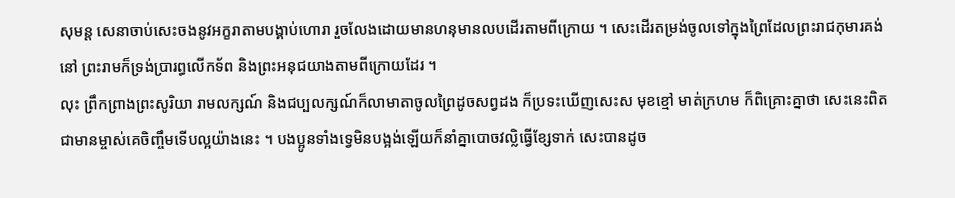សុមន្ត សេនាចាប់សេះចងនូវអក្ខរាតាមបង្គាប់ហោរា រួចលែងដោយមានហនុមានលបដើរតាមពីក្រោយ ។ សេះដើរតម្រង់ចូលទៅក្នុងព្រៃដែលព្រះរាជកុមារគង់នៅ ព្រះរាមក៏ទ្រង់ប្រារព្ធលើកទ័ព និងព្រះអនុជយាងតាមពីក្រោយដែរ ។
លុះ ព្រឹកព្រាងព្រះសូរិយា រាមលក្សណ៍ និងជប្បលក្សណ៍ក៏លាមាតាចូលព្រៃដូចសព្វដង ក៏ប្រទះឃើញសេះស មុខខ្មៅ មាត់ក្រហម ក៏ពិគ្រោះគ្នាថា សេះនេះពិតជាមានម្ចាស់គេចិញ្ចឹមទើបល្អយ៉ាងនេះ ។ បងប្អូនទាំងទ្វេមិនបង្អង់ឡើយក៏នាំគ្នាបោចវល្លិធ្វើខ្សែទាក់ សេះបានដូច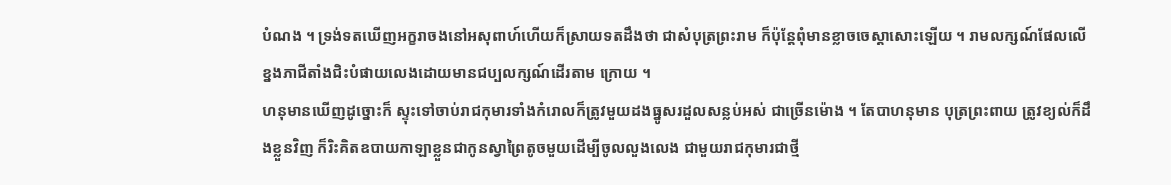បំណង ។ ទ្រង់ទតឃើញអក្ខរាចងនៅអសុពាហ៍ហើយក៏ស្រាយទតដឹងថា ជាសំបុត្រព្រះរាម ក៏ប៉ុន្តែពុំមានខ្លាចចេស្ដាសោះឡើយ ។ រាមលក្សណ៍ផែលលើខ្នងភាជីតាំងជិះបំផាយលេងដោយមានជប្បលក្សណ៍ដើរតាម ក្រោយ ។
ហនុមានឃើញដូច្នោះក៏ ស្ទុះទៅចាប់រាជកុមារទាំងកំរោលក៏ត្រូវមួយដងធ្នូសរដួលសន្លប់អស់ ជាច្រើនម៉ោង ។ តែបាហនុមាន បុត្រព្រះពាយ ត្រូវខ្យល់ក៏ដឹងខ្លួនវិញ ក៏រិះគិតឧបាយកាឡាខ្លួនជាកូនស្វាព្រៃតូចមួយដើម្បីចូលលួងលេង ជាមួយរាជកុមារជាថ្មី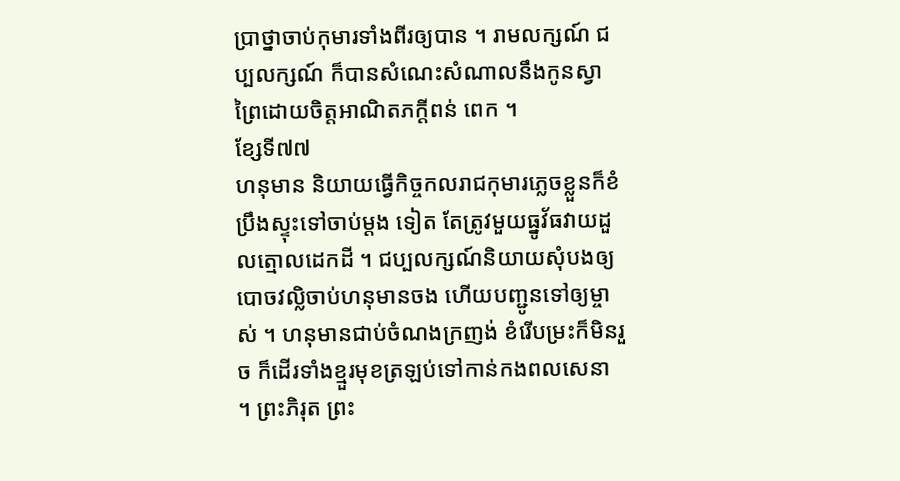ប្រាថ្នាចាប់កុមារទាំងពីរឲ្យបាន ។ រាមលក្សណ៍ ជប្បលក្សណ៍ ក៏បានសំណេះសំណាលនឹងកូនស្វាព្រៃដោយចិត្តអាណិតភក្ដីពន់ ពេក ។
ខ្សែទី៧៧
ហនុមាន និយាយធ្វើកិច្ចកលរាជកុមារភ្លេចខ្លួនក៏ខំប្រឹងស្ទុះទៅចាប់ម្ដង ទៀត តែត្រូវមួយធ្នូវ័ធវាយដួលត្មោលដេកដី ។ ជប្បលក្សណ៍និយាយសុំបងឲ្យបោចវល្លិចាប់ហនុមានចង ហើយបញ្ជូនទៅឲ្យម្ចាស់ ។ ហនុមានជាប់ចំណងក្រញង់ ខំរើបម្រះក៏មិនរួច ក៏ដើរទាំងខ្មួរមុខត្រឡប់ទៅកាន់កងពលសេនា ។ ព្រះភិរុត ព្រះ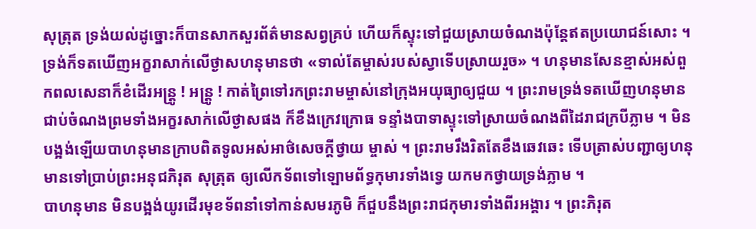សុត្រុត ទ្រង់យល់ដូច្នោះក៏បានសាកសួរព័ត៌មានសព្វគ្រប់ ហើយក៏ស្ទុះទៅជួយស្រាយចំណងប៉ុន្តែឥតប្រយោជន៍សោះ ។ ទ្រង់ក៏ទតឃើញអក្ខរាសាក់លើថ្ងាសហនុមានថា «ទាល់តែម្ចាស់របស់ស្វាទើបស្រាយរួច» ។ ហនុមានសែនខ្មាស់អស់ពួកពលសេនាក៏ខំដើរអន្ត្រូ ! អន្ត្រូ ! កាត់ព្រៃទៅរកព្រះរាមម្ចាស់នៅក្រុងអយុធ្យាឲ្យជួយ ។ ព្រះរាមទ្រង់ទតឃើញហនុមានជាប់ចំណងព្រមទាំងអក្ខរសាក់លើថ្ងាសផង ក៏ខឹងក្រេវក្រោធ ទន្ទាំងបាទាស្ទុះទៅស្រាយចំណងពីដៃរាជក្របីភ្លាម ។ មិនបង្អង់ឡើយបាហនុមានក្រាបពិតទូលអស់អាថ៌សេចក្ដីថ្វាយ ម្ចាស់ ។ ព្រះរាមរឹងរិតតែខឹងឆេវឆេះ ទើបត្រាស់បញ្ជាឲ្យហនុមានទៅប្រាប់ព្រះអនុជភិរុត សុត្រុត ឲ្យលើកទ័ពទៅឡោមព័ទ្ធកុមារទាំងទ្វេ យកមកថ្វាយទ្រង់ភ្លាម ។
បាហនុមាន មិនបង្អង់យូរដើរមុខទ័ពនាំទៅកាន់សមរភូមិ ក៏ជួបនឹងព្រះរាជកុមារទាំងពីរអង្គារ ។ ព្រះភិរុត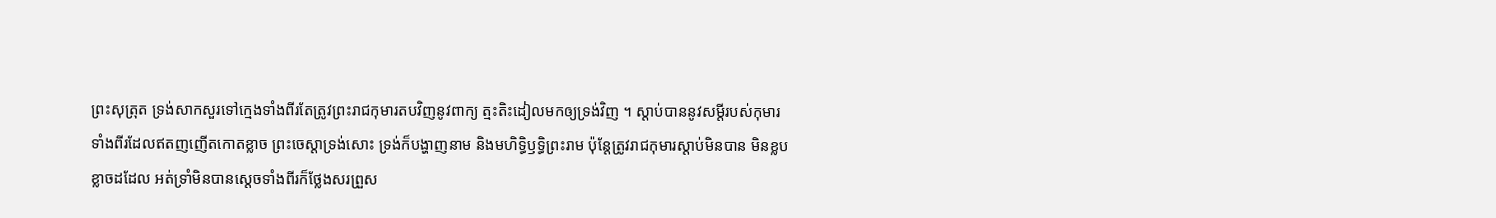ព្រះសុត្រុត ទ្រង់សាកសួរទៅក្មេងទាំងពីរតែត្រូវព្រះរាជកុមារតបវិញនូវពាក្យ ត្មះតិះដៀលមកឲ្យទ្រង់វិញ ។ ស្ដាប់បាននូវសម្ដីរបស់កុមារទាំងពីរដែលឥតញញើតកោតខ្លាច ព្រះចេស្ដាទ្រង់សោះ ទ្រង់ក៏បង្ហាញនាម និងមហិទ្ធិឫទ្ធិព្រះរាម ប៉ុន្តែត្រូវរាជកុមារស្ដាប់មិនបាន មិនខ្លបខ្លាចដដែល អត់ទ្រាំមិនបានស្ដេចទាំងពីរក៏ថ្លែងសរព្រួស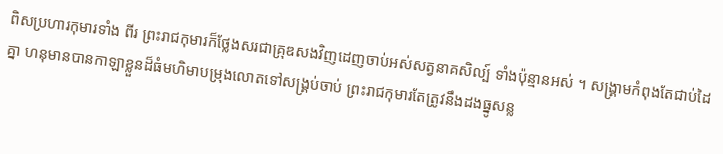ពិសប្រហារកុមារទាំង ពីរ ព្រះរាជកុមារក៏ថ្លែងសរជាគ្រុឌសងវិញដេញចាប់អស់សត្វនាគសិល្ប៍ ទាំងប៉ុន្មានអស់ ។ សង្គ្រាមកំពុងតែជាប់ដៃគ្នា ហនុមានបានកាឡាខ្លួនដ៏ធំមហិមាបម្រុងលោតទៅសង្គ្រប់ចាប់ ព្រះរាជកុមារតែត្រូវនឹងដងធ្នូសន្ល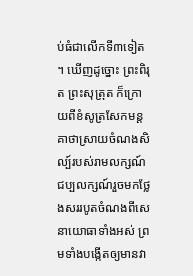ប់ធំជាលើកទី៣ទៀត ។ ឃើញដូច្នោះ ព្រះពិរុត ព្រះសុត្រុត ក៏ក្រោយពីខំសូត្រសែកមន្តគាថាស្រាយចំណងសិល្ប៍របស់រាមលក្សណ៍ ជប្បលក្សណ៍រួចមកថ្លែងសររបូតចំណងពីសេនាយោធាទាំងអស់ ព្រមទាំងបង្កើតឲ្យមានវា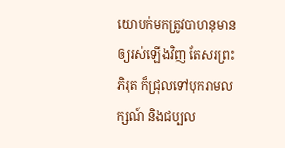យោបក់មកត្រូវបាហនុមានឲ្យរស់ឡើងវិញ តែសរព្រះភិរុត ក៏ជ្រុលទៅបុករាមលក្សណ៍ និងជប្បល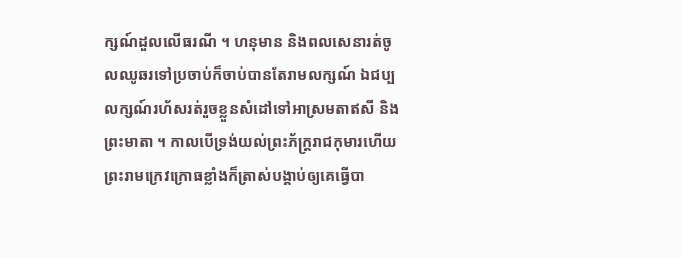ក្សណ៍ដួលលើធរណី ។ ហនុមាន និងពលសេនារត់ចូលឈូឆរទៅប្រចាប់ក៏ចាប់បានតែរាមលក្សណ៍ ឯជប្បលក្សណ៍រហ័សរត់រួចខ្លួនសំដៅទៅអាស្រមតាឥសី និងព្រះមាតា ។ កាលបើទ្រង់យល់ព្រះភ័ក្ត្ររាជកុមារហើយ ព្រះរាមក្រេវក្រោធខ្លាំងក៏ត្រាស់បង្គាប់ឲ្យគេធ្វើបា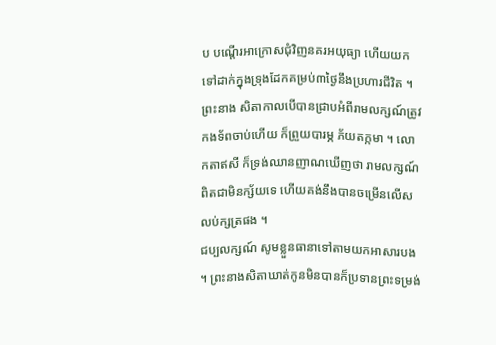ប បណ្ដើរអាក្រោសជុំវិញនគរអយុធ្យា ហើយយកទៅដាក់ក្នុងទ្រុងដែកគម្រប់៣ថ្ងៃនឹងប្រហារជីវិត ។
ព្រះនាង សិតាកាលបើបានជ្រាបអំពីរាមលក្សណ៍ត្រូវកងទ័ពចាប់ហើយ ក៏ព្រួយបារម្ភ ភ័យតក្កមា ។ លោកតាឥសី ក៏ទ្រង់ឈានញាណឃើញថា រាមលក្សណ៍ពិតជាមិនក្ស័យទេ ហើយគង់នឹងបានចម្រើនលើសលប់ក្សត្រផង ។
ជប្បលក្សណ៍ សូមខ្លួនធានាទៅតាមយកអាសារបង ។ ព្រះនាងសិតាឃាត់កូនមិនបានក៏ប្រទានព្រះទម្រង់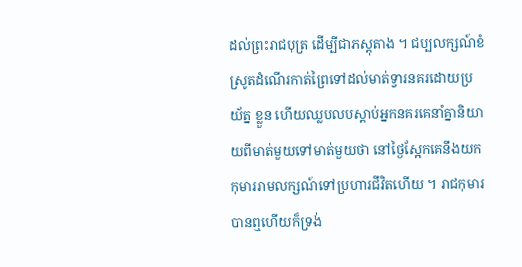ដល់ព្រះរាជបុត្រ ដើម្បីជាភស្តុតាង ។ ជប្បលក្សណ៍ខំស្រូតដំណើរកាត់ព្រៃទៅដល់មាត់ទ្វារនគរដោយប្រយ័ត្ន ខ្លួន ហើយឈ្លបលបស្ដាប់អ្នកនគរគេនាំគ្នានិយាយពីមាត់មួយទៅមាត់មួយថា នៅថ្ងៃស្អែកគេនឹងយកកុមាររាមលក្សណ៍ទៅប្រហារជីវិតហើយ ។ រាជកុមារបានឮហើយក៏ទ្រង់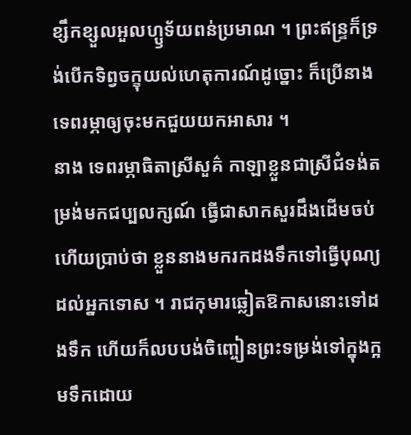ខ្សឹកខ្សួលអួលហ្ឫទ័យពន់ប្រមាណ ។ ព្រះឥន្ទ្រក៏ទ្រង់បើកទិព្វចក្ខុយល់ហេតុការណ៍ដូច្នោះ ក៏ប្រើនាងទេពរម្ភាឲ្យចុះមកជួយយកអាសារ ។
នាង ទេពរម្ភាធិតាស្រីសួគ៌ កាឡាខ្លួនជាស្រីជំទង់តម្រង់មកជប្បលក្សណ៍ ធ្វើជាសាកសួរដឹងដើមចប់ហើយប្រាប់ថា ខ្លួននាងមករកដងទឹកទៅធ្វើបុណ្យដល់អ្នកទោស ។ រាជកុមារឆ្លៀតឱកាសនោះទៅដងទឹក ហើយក៏លបបង់ចិញ្ចៀនព្រះទម្រង់ទៅក្នុងក្អមទឹកដោយ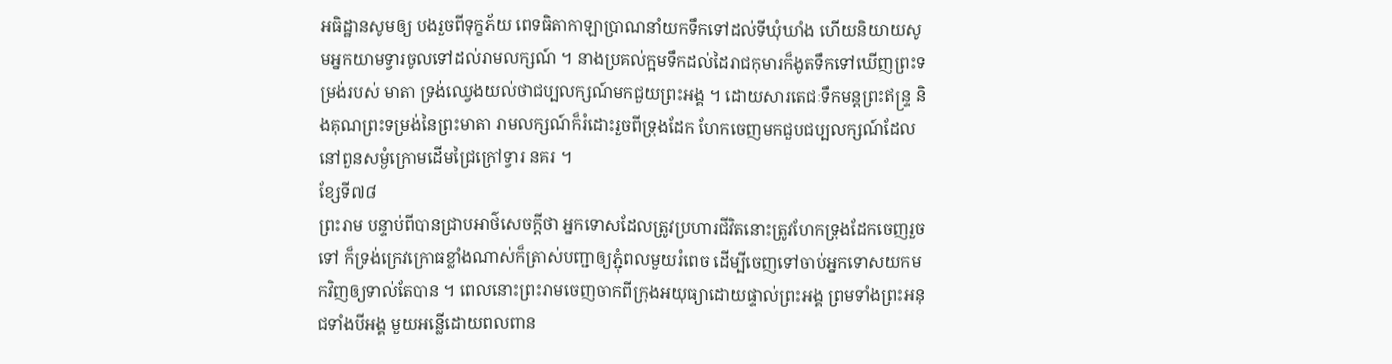អធិដ្ឋានសូមឲ្យ បងរួចពីទុក្ខភ័យ ពេទធិតាកាឡាប្រាណនាំយកទឹកទៅដល់ទីឃុំឃាំង ហើយនិយាយសូមអ្នកយាមទ្វារចូលទៅដល់រាមលក្សណ៍ ។ នាងប្រគល់ក្អមទឹកដល់ដៃរាជកុមារក៏ងូតទឹកទៅឃើញព្រះទម្រង់របស់ មាតា ទ្រង់ឈ្វេងយល់ថាជប្បលក្សណ៍មកជួយព្រះអង្គ ។ ដោយសារតេជៈទឹកមន្តព្រះឥន្ទ្រ និងគុណព្រះទម្រង់នៃព្រះមាតា រាមលក្សណ៍ក៏រំដោះរួចពីទ្រុងដែក ហែកចេញមកជួបជប្បលក្សណ៍ដែលនៅពួនសម្ងំក្រោមដើមជ្រៃក្រៅទ្វារ នគរ ។
ខ្សែទី៧៨
ព្រះរាម បន្ទាប់ពីបានជ្រាបអាថ៌សេចក្ដីថា អ្នកទោសដែលត្រូវប្រហារជីវិតនោះត្រូវហែកទ្រុងដែកចេញរួចទៅ ក៏ទ្រង់ក្រេវក្រោធខ្លាំងណាស់ក៏ត្រាស់បញ្ជាឲ្យភ្ជុំពលមួយរំពេច ដើម្បីចេញទៅចាប់អ្នកទោសយកមកវិញឲ្យទាល់តែបាន ។ ពេលនោះព្រះរាមចេញចាកពីក្រុងអយុធ្យាដោយផ្ទាល់ព្រះអង្គ ព្រមទាំងព្រះអនុជទាំងបីអង្គ មួយអន្លើដោយពលពាន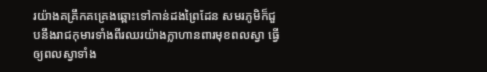រយ៉ាងគគ្រឹកគគ្រេងឆ្ពោះទៅកាន់ដងព្រៃដែន សមរភូមិក៏ជួបនឹងរាជកុមារទាំងពីរឈរយ៉ាងក្លាហានពារមុខពលស្វា ធ្វើឲ្យពលស្វាទាំង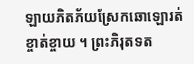ឡាយភិតភ័យស្រែកឆោឡោរត់ខ្ចាត់ខ្ចាយ ។ ព្រះភិរុតទត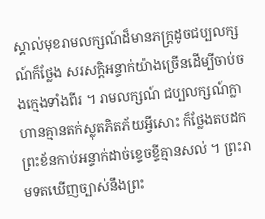ស្គាល់មុខរាមលក្សណ៍ដ៏មានភក្ត្រដូចជប្បលក្សណ៍ក៏ថ្លែង សរសក្តិអន្ទាក់យ៉ាងច្រើនដើម្បីចាប់ចងក្មេងទាំងពីរ ។ រាមលក្សណ៍ ជប្បលក្សណ៍ក្លាហានគ្មានតក់ស្លុតភិតភ័យអ្វីសោះ ក៏ថ្លែងតបដកព្រះខ័នកាប់អន្ទាក់ដាច់ខ្ទេចខ្ទីគ្មានសល់ ។ ព្រះរាមទតឃើញច្បាស់នឹងព្រះ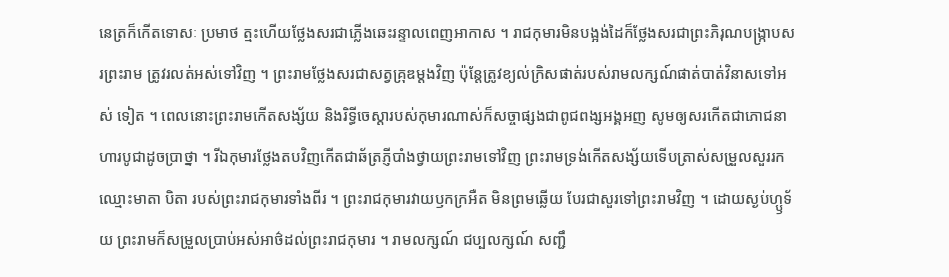នេត្រក៏កើតទោសៈ ប្រមាថ ត្មះហើយថ្លែងសរជាភ្លើងឆេះរន្ទាលពេញអាកាស ។ រាជកុមារមិនបង្អង់ដៃក៏ថ្លែងសរជាព្រះភិរុណបង្ក្រាបសរព្រះរាម ត្រូវរលត់អស់ទៅវិញ ។ ព្រះរាមថ្លែងសរជាសត្វគ្រុឌម្ដងវិញ ប៉ុន្តែត្រូវខ្យល់ក្រិសផាត់របស់រាមលក្សណ៍ផាត់បាត់វិនាសទៅអស់ ទៀត ។ ពេលនោះព្រះរាមកើតសង្ស័យ និងរិទ្ធីចេស្ដារបស់កុមារណាស់ក៏សច្ចាផ្សងជាពូជពង្សអង្គអញ សូមឲ្យសរកើតជាភោជនាហារបូជាដូចប្រាថ្នា ។ រីឯកុមារថ្លែងតបវិញកើតជាឆ័ត្រភ្ញីបាំងថ្វាយព្រះរាមទៅវិញ ព្រះរាមទ្រង់កើតសង្ស័យទើបត្រាស់សម្រួលសួររកឈ្មោះមាតា បិតា របស់ព្រះរាជកុមារទាំងពីរ ។ ព្រះរាជកុមារវាយឫកក្រអឺត មិនព្រមឆ្លើយ បែរជាសួរទៅព្រះរាមវិញ ។ ដោយស្ងប់ហ្ឫទ័យ ព្រះរាមក៏សម្រួលប្រាប់អស់អាថ៌ដល់ព្រះរាជកុមារ ។ រាមលក្សណ៍ ជប្បលក្សណ៍ សញ្ជឹ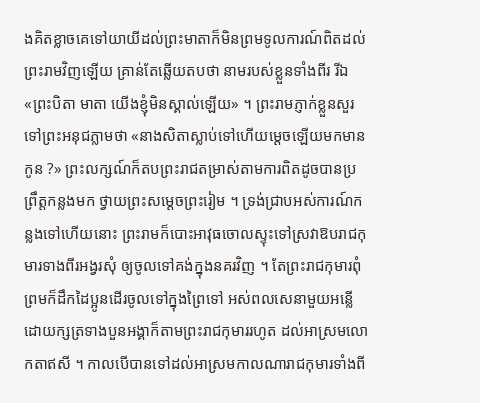ងគិតខ្លាចគេទៅយាយីដល់ព្រះមាតាក៏មិនព្រមទូលការណ៍ពិតដល់ ព្រះរាមវិញឡើយ គ្រាន់តែឆ្លើយតបថា នាមរបស់ខ្លួនទាំងពីរ រីឯ «ព្រះបិតា មាតា យើងខ្ញុំមិនស្គាល់ឡើយ» ។ ព្រះរាមភ្ញាក់ខ្លួនសួរទៅព្រះអនុជភ្លាមថា «នាងសិតាស្លាប់ទៅហើយម្ដេចឡើយមកមានកូន ?» ព្រះលក្សណ៍ក៏តបព្រះរាជតម្រាស់តាមការពិតដូចបានប្រព្រឹត្តកន្លងមក ថ្វាយព្រះសម្ដេចព្រះរៀម ។ ទ្រង់ជ្រាបអស់ការណ៍កន្លងទៅហើយនោះ ព្រះរាមក៏បោះអាវុធចោលស្ទុះទៅស្រវាឱបរាជកុមារទាងពីរអង្វរសុំ ឲ្យចូលទៅគង់ក្នុងនគរវិញ ។ តែព្រះរាជកុមារពុំព្រមក៏ដឹកដៃប្អូនដើរចូលទៅក្នុងព្រៃទៅ អស់ពលសេនាមួយអន្លើដោយក្សត្រទាងបួនអង្គាក៏តាមព្រះរាជកុមាររហូត ដល់អាស្រមលោកតាឥសី ។ កាលបើបានទៅដល់អាស្រមកាលណារាជកុមារទាំងពី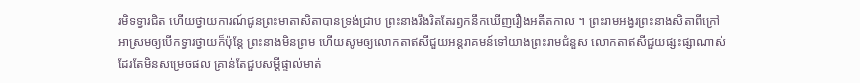រមិទទ្វារជិត ហើយថ្វាយការណ៍ជូនព្រះមាតាសិតាបានទ្រង់ជ្រាប ព្រះនាងរឹងរិតតែរឭកនឹកឃើញរឿងអតីតកាល ។ ព្រះរាមអង្វរព្រះនាងសិតាពីក្រៅអាស្រមឲ្យបើកទ្វារថ្វាយក៏ប៉ុន្តែ ព្រះនាងមិនព្រម ហើយសូមឲ្យលោកតាឥសីជួយអន្តរាគមន៍ទៅយាងព្រះរាមជំនួស លោកតាឥសីជួយផ្សះផ្សាណាស់ដែរតែមិនសម្រេចផល គ្រាន់តែជួបសម្តីផ្ទាល់មាត់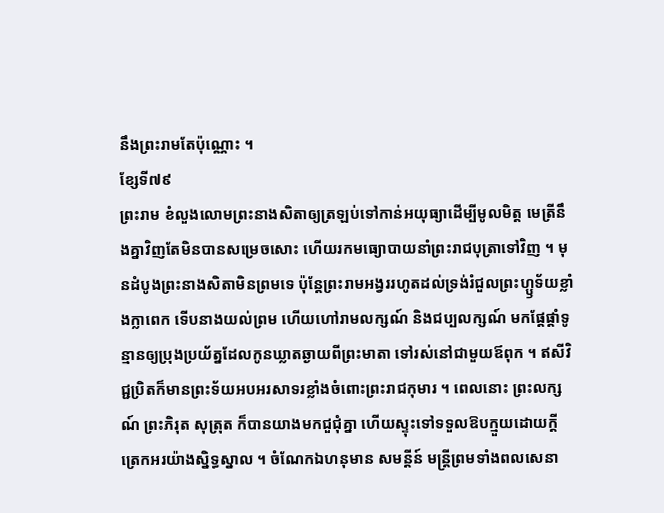នឹងព្រះរាមតែប៉ុណ្ណោះ ។
ខ្សែទី៧៩
ព្រះរាម ខំលួងលោមព្រះនាងសិតាឲ្យត្រឡប់ទៅកាន់អយុធ្យាដើម្បីមូលមិត្ត មេត្រីនឹងគ្នាវិញតែមិនបានសម្រេចសោះ ហើយរកមធ្យោបាយនាំព្រះរាជបុត្រាទៅវិញ ។ មុនដំបូងព្រះនាងសិតាមិនព្រមទេ ប៉ុន្តែព្រះរាមអង្វររហូតដល់ទ្រង់រំជួលព្រះហ្ឫទ័យខ្លាំងក្លាពេក ទើបនាងយល់ព្រម ហើយហៅរាមលក្សណ៍ និងជប្បលក្សណ៍ មកផ្ដែផ្ដាំទូន្មានឲ្យប្រុងប្រយ័ត្នដែលកូនឃ្លាតឆ្ងាយពីព្រះមាតា ទៅរស់នៅជាមួយឪពុក ។ ឥសីវិជ្ជប្រិតក៏មានព្រះទ័យអបអរសាទរខ្លាំងចំពោះព្រះរាជកុមារ ។ ពេលនោះ ព្រះលក្សណ៍ ព្រះភិរុត សុត្រុត ក៏បានយាងមកជួជុំគ្នា ហើយស្ទុះទៅទទួលឱបក្មួយដោយក្ដីត្រេកអរយ៉ាងស្និទ្ធស្នាល ។ ចំណែកឯហនុមាន សមន្តីន៍ មន្ត្រីព្រមទាំងពលសេនា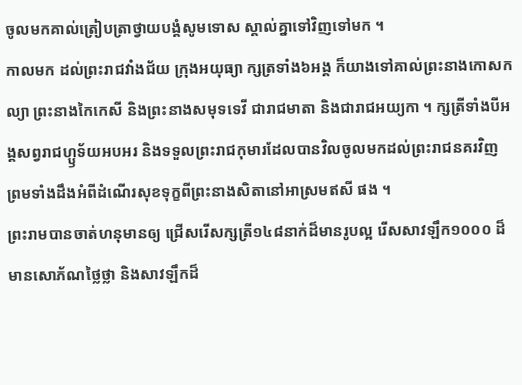ចូលមកគាល់ត្រៀបត្រាថ្វាយបង្គំសូមទោស ស្គាល់គ្នាទៅវិញទៅមក ។
កាលមក ដល់ព្រះរាជវាំងជ័យ ក្រុងអយុធ្យា ក្សត្រទាំង៦អង្គ ក៏យាងទៅគាល់ព្រះនាងកោសកល្យា ព្រះនាងកៃកេសី និងព្រះនាងសមុទទេវី ជារាជមាតា និងជារាជអយ្យកា ។ ក្សត្រីទាំងបីអង្គសព្វរាជហ្ឫទ័យអបអរ និងទទួលព្រះរាជកុមារដែលបានវិលចូលមកដល់ព្រះរាជនគរវិញ ព្រមទាំងដឹងអំពីដំណើរសុខទុក្ខពីព្រះនាងសិតានៅអាស្រមឥសី ផង ។
ព្រះរាមបានចាត់ហនុមានឲ្យ ជ្រើសរើសក្សត្រី១៤៨នាក់ដ៏មានរូបល្អ រើសសាវឡឹក១០០០ ដ៏មានសោភ័ណថ្លៃថ្លា និងសាវឡឹកដ៏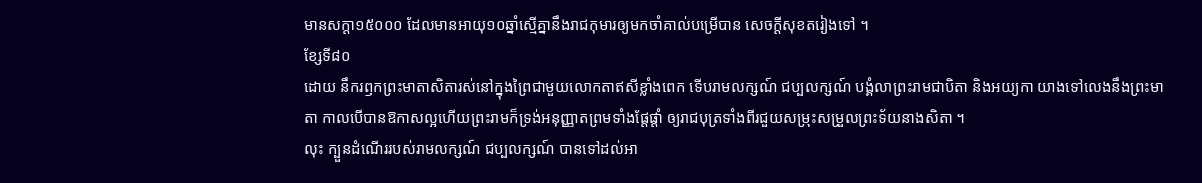មានសក្ដា១៥០០០ ដែលមានអាយុ១០ឆ្នាំស្មើគ្នានឹងរាជកុមារឲ្យមកចាំគាល់បម្រើបាន សេចក្ដីសុខតរៀងទៅ ។
ខ្សែទី៨០
ដោយ នឹករឭកព្រះមាតាសិតារស់នៅក្នុងព្រៃជាមួយលោកតាឥសីខ្លាំងពេក ទើបរាមលក្សណ៍ ជប្បលក្សណ៍ បង្គំលាព្រះរាមជាបិតា និងអយ្យកា យាងទៅលេងនឹងព្រះមាតា កាលបើបានឱកាសល្អហើយព្រះរាមក៏ទ្រង់អនុញ្ញាតព្រមទាំងផ្ដែផ្ដាំ ឲ្យរាជបុត្រទាំងពីរជួយសម្រុះសម្រួលព្រះទ័យនាងសិតា ។
លុះ ក្បួនដំណើររបស់រាមលក្សណ៍ ជប្បលក្សណ៍ បានទៅដល់អា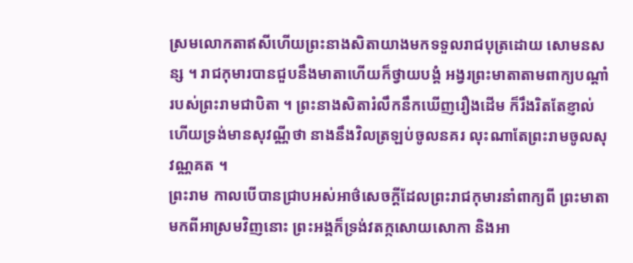ស្រមលោកតាឥសីហើយព្រះនាងសិតាយាងមកទទួលរាជបុត្រដោយ សោមនសន្ស ។ រាជកុមារបានជួបនឹងមាតាហើយក៏ថ្វាយបង្គំ អង្វរព្រះមាតាតាមពាក្យបណ្ដាំរបស់ព្រះរាមជាបិតា ។ ព្រះនាងសិតារំលឹកនឹកឃើញរឿងដើម ក៏រឹងរិតតែខ្ញាល់ ហើយទ្រង់មានសុវណ្ណីថា នាងនឹងវិលត្រឡប់ចូលនគរ លុះណាតែព្រះរាមចូលសុវណ្ណគត ។
ព្រះរាម កាលបើបានជ្រាបអស់អាថ៌សេចក្ដីដែលព្រះរាជកុមារនាំពាក្យពី ព្រះមាតាមកពីអាស្រមវិញនោះ ព្រះអង្គក៏ទ្រង់វតក្កសោយសោកា និងអា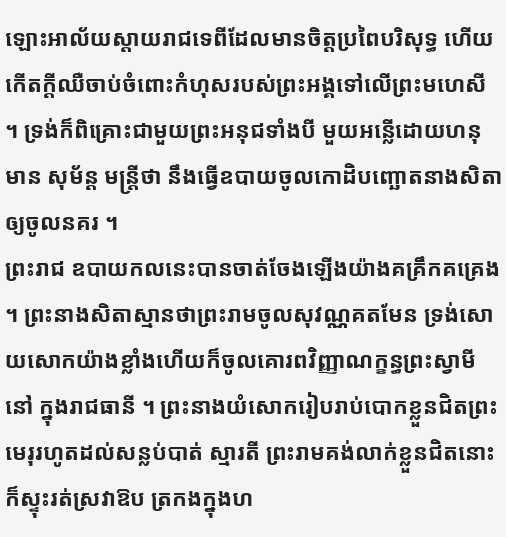ឡោះអាល័យស្ដាយរាជទេពីដែលមានចិត្តប្រពៃបរិសុទ្ធ ហើយកើតក្ដីឈឺចាប់ចំពោះកំហុសរបស់ព្រះអង្គទៅលើព្រះមហេសី ។ ទ្រង់ក៏ពិគ្រោះជាមួយព្រះអនុជទាំងបី មួយអន្លើដោយហនុមាន សុម័ន្ត មន្ត្រីថា នឹងធ្វើឧបាយចូលកោដិបញ្ឆោតនាងសិតាឲ្យចូលនគរ ។
ព្រះរាជ ឧបាយកលនេះបានចាត់ចែងឡើងយ៉ាងគគ្រឹកគគ្រេង ។ ព្រះនាងសិតាស្មានថាព្រះរាមចូលសុវណ្ណគតមែន ទ្រង់សោយសោកយ៉ាងខ្លាំងហើយក៏ចូលគោរពវិញ្ញាណក្ខន្ធព្រះស្វាមីនៅ ក្នុងរាជធានី ។ ព្រះនាងយំសោករៀបរាប់បោកខ្លួនជិតព្រះមេរុរហូតដល់សន្លប់បាត់ ស្មារតី ព្រះរាមគង់លាក់ខ្លួនជិតនោះក៏ស្ទុះរត់ស្រវាឱប ត្រកងក្នុងហ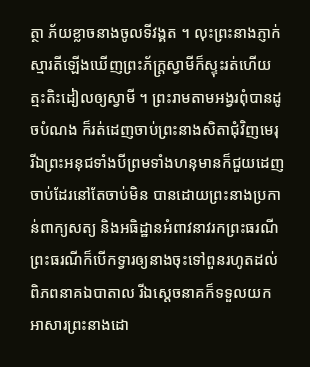ត្ថា ភ័យខ្លាចនាងចូលទីវង្គត ។ លុះព្រះនាងភ្ញាក់ស្មារតីឡើងឃើញព្រះភ័ក្ត្រស្វាមីក៏ស្ទុះរត់ហើយ ត្មះតិះដៀលឲ្យស្វាមី ។ ព្រះរាមតាមអង្វរពុំបានដូចបំណង ក៏រត់ដេញចាប់ព្រះនាងសិតាជុំវិញមេរុ រីឯព្រះអនុជទាំងបីព្រមទាំងហនុមានក៏ជួយដេញចាប់ដែរនៅតែចាប់មិន បានដោយព្រះនាងប្រកាន់ពាក្យសត្យ និងអធិដ្ឋានអំពាវនាវរកព្រះធរណីព្រះធរណីក៏បើកទ្វារឲ្យនាងចុះទៅពួនរហូតដល់ពិភពនាគឯបាតាល រីឯស្ដេចនាគក៏ទទួលយកអាសារព្រះនាងដោ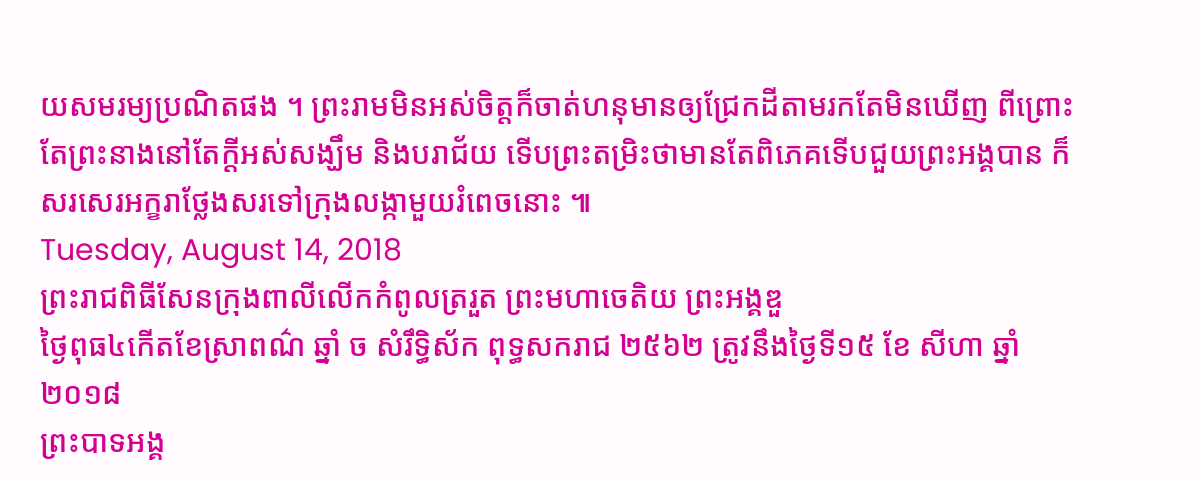យសមរម្យប្រណិតផង ។ ព្រះរាមមិនអស់ចិត្តក៏ចាត់ហនុមានឲ្យជ្រែកដីតាមរកតែមិនឃើញ ពីព្រោះតែព្រះនាងនៅតែក្ដីអស់សង្ឃឹម និងបរាជ័យ ទើបព្រះតម្រិះថាមានតែពិភេគទើបជួយព្រះអង្គបាន ក៏សរសេរអក្ខរាថ្លែងសរទៅក្រុងលង្កាមួយរំពេចនោះ ៕
Tuesday, August 14, 2018
ព្រះរាជពិធីសែនក្រុងពាលីលើកកំពូលត្ររួត ព្រះមហាចេតិយ ព្រះអង្គឌួ
ថ្ងៃពុធ៤កើតខែស្រាពណ៌ ឆ្នាំ ច សំរឹទ្ធិស័ក ពុទ្ធសករាជ ២៥៦២ ត្រូវនឹងថ្ងៃទី១៥ ខែ សីហា ឆ្នាំ ២០១៨
ព្រះបាទអង្គ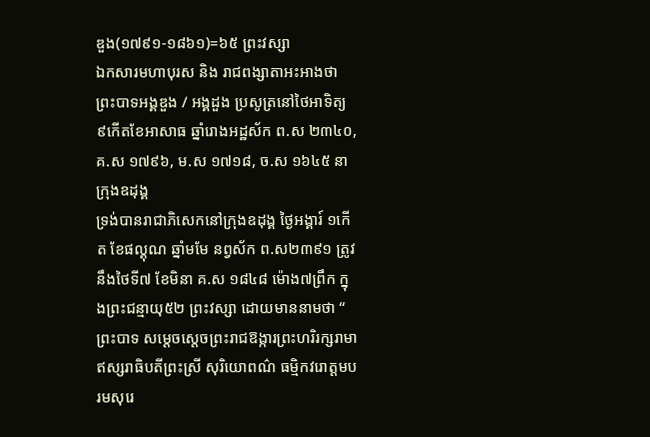ឌួង(១៧៩១-១៨៦១)=៦៥ ព្រះវស្សា
ឯកសារមហាបុរស និង រាជពង្សាតាអះអាងថា ព្រះបាទអង្គឌួង / អង្គដួង ប្រសូត្រនៅថៃអាទិត្យ ៩កើតខែអាសាធ ឆ្នាំរោងអដ្ឋស័ក ព.ស ២៣៤០, គ.ស ១៧៩៦, ម.ស ១៧១៨, ច.ស ១៦៤៥ នាក្រុងឧដុង្គ
ទ្រង់បានរាជាភិសេកនៅក្រុងឧដុង្គ ថៃ្ងអង្គារ៍ ១កើត ខែផល្គុណ ឆ្នាំមមែ នព្វស័ក ព.ស២៣៩១ ត្រូវនឹងថៃទី៧ ខែមិនា គ.ស ១៨៤៨ ម៉ោង៧ព្រឹក ក្នុងព្រះជន្មាយុ៥២ ព្រះវស្សា ដោយមាននាមថា “ ព្រះបាទ សម្តេចស្តេចព្រះរាជឱង្ការព្រះហរិរក្សរាមាឥស្សរាធិបតីព្រះស្រី សុរិយោពណ៌ ធម្មិកវរោត្តមបរមសុរេ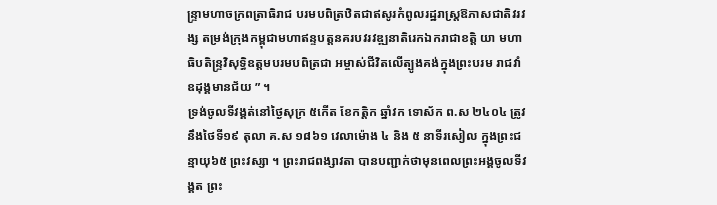ន្ទ្រាមហាចក្រពត្រាធិរាជ បរមបពិត្រឋិតជាឥសូរកំពូលរដ្ឋរាស្ត្រឱភាសជាតិវរវង្ស តម្រង់ក្រុងកម្ពុជាមហាឥន្ទបត្តនគរបវរវឌ្ឍនាតិរេកឯករាជាខត្តិ យា មហាធិបតិន្ទ្រវិសុទ្ធិឧត្តមបរមបពិត្រជា អម្ចាស់ជីវិតលើត្បូងគង់ក្នុងព្រះបរម រាជវាំឧដុង្គមានជ័យ ” ។
ទ្រង់ចូលទីវង្គត់នៅថៃ្ងសុក្រ ៥កើត ខែកត្តិក ឆ្នាំវក ទោស័ក ព.ស ២៤០៤ ត្រូវនឹងថៃទី១៩ តុលា គ.ស ១៨៦១ វេលាម៉ោង ៤ និង ៥ នាទីរសៀល ក្នុងព្រះជន្មាយុ៦៥ ព្រះវស្សា ។ ព្រះរាជពង្សាវតា បានបញ្ជាក់ថាមុនពេលព្រះអង្គចូលទីវង្គត ព្រះ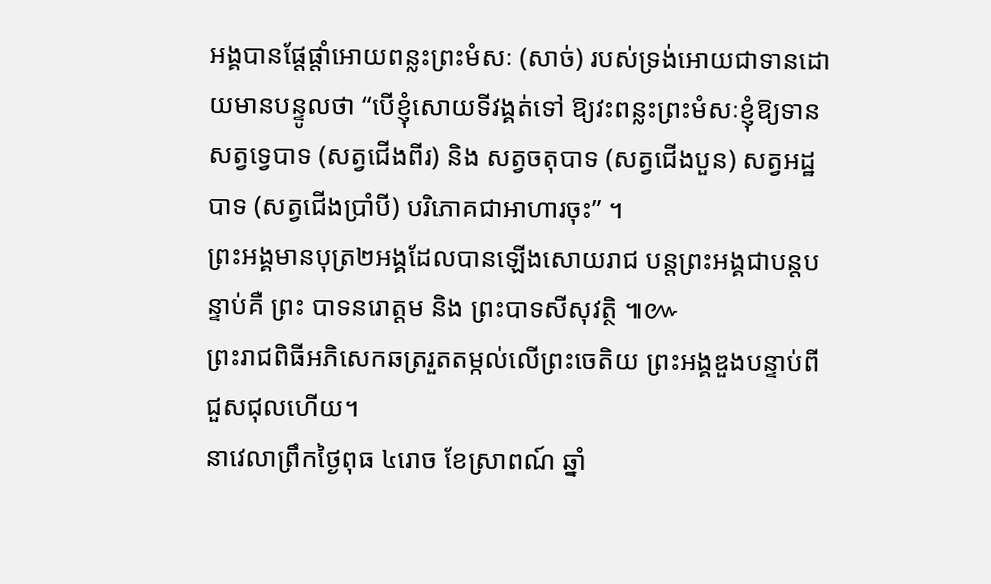អង្គបានផ្តែផ្តាំអោយពន្លះព្រះមំសៈ (សាច់) របស់ទ្រង់អោយជាទានដោយមានបន្ទូលថា “បើខ្ញុំសោយទីវង្គត់ទៅ ឱ្យវះពន្លះព្រះមំសៈខ្ញុំឱ្យទានសត្វទ្វេបាទ (សត្វជើងពីរ) និង សត្វចតុបាទ (សត្វជើងបួន) សត្វអដ្ឋបាទ (សត្វជើងប្រាំបី) បរិភោគជាអាហារចុះ” ។
ព្រះអង្គមានបុត្រ២អង្គដែលបានឡើងសោយរាជ បន្តព្រះអង្គជាបន្តបន្ទាប់គឺ ព្រះ បាទនរោត្តម និង ព្រះបាទសីសុវត្ថិ ៕៚
ព្រះរាជពិធីអភិសេកឆត្ររួតតម្កល់លើព្រះចេតិយ ព្រះអង្គឌួងបន្ទាប់ពីជួសជុលហើយ។
នាវេលាព្រឹកថ្ងៃពុធ ៤រោច ខែស្រាពណ៍ ឆ្នាំ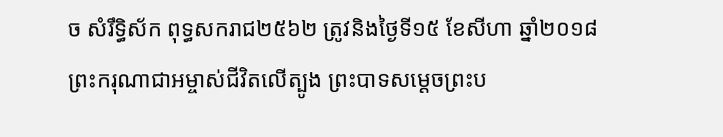ច សំរឹទ្ធិស័ក ពុទ្ធសករាជ២៥៦២ ត្រូវនិងថៃ្ងទី១៥ ខែសីហា ឆ្នាំ២០១៨ ព្រះករុណាជាអម្ចាស់ជីវិតលើត្បូង ព្រះបាទសម្ដេចព្រះប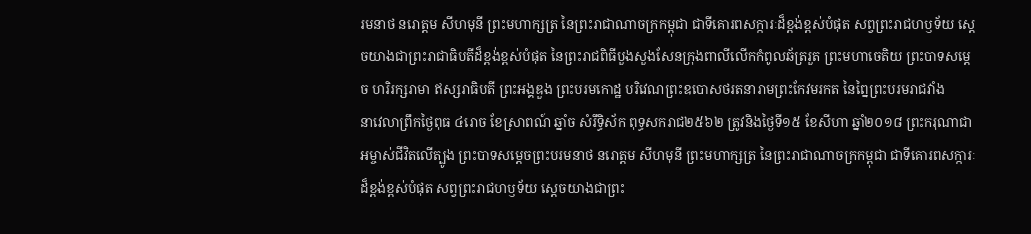រមនាថ នរោត្តម សីហមុនី ព្រះមហាក្សត្រ នៃព្រះរាជាណាចក្រកម្ពុជា ជាទីគោរពសក្ការៈដ៏ខ្ពង់ខ្ពស់បំផុត សព្វព្រះរាជហឫទ័យ ស្ដេចយាងជាព្រះរាជាធិបតីដ៏ខ្ពង់ខ្ពស់បំផុត នៃព្រះរាជពិធីបួងសួងសែនក្រុងពាលីលើកកំពូលឆ័ត្ររួត ព្រះមហាចេតិយ ព្រះបាទសម្ដេច ហរិរក្សរាមា ឥស្សរាធិបតី ព្រះអង្គឌួង ព្រះបរមកោដ្ឋ បរិវេណព្រះឧបោសថរតនារាមព្រះកែវមរកត នៃព្នៃព្រះបរមរាជវាំង
នាវេលាព្រឹកថ្ងៃពុធ ៤រោច ខែស្រាពណ៍ ឆ្នាំច សំរឹទ្ធិស័ក ពុទ្ធសករាជ២៥៦២ ត្រូវនិងថៃ្ងទី១៥ ខែសីហា ឆ្នាំ២០១៨ ព្រះករុណាជាអម្ចាស់ជីវិតលើត្បូង ព្រះបាទសម្ដេចព្រះបរមនាថ នរោត្តម សីហមុនី ព្រះមហាក្សត្រ នៃព្រះរាជាណាចក្រកម្ពុជា ជាទីគោរពសក្ការៈដ៏ខ្ពង់ខ្ពស់បំផុត សព្វព្រះរាជហឫទ័យ ស្ដេចយាងជាព្រះ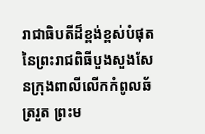រាជាធិបតីដ៏ខ្ពង់ខ្ពស់បំផុត នៃព្រះរាជពិធីបួងសួងសែនក្រុងពាលីលើកកំពូលឆ័ត្ររួត ព្រះម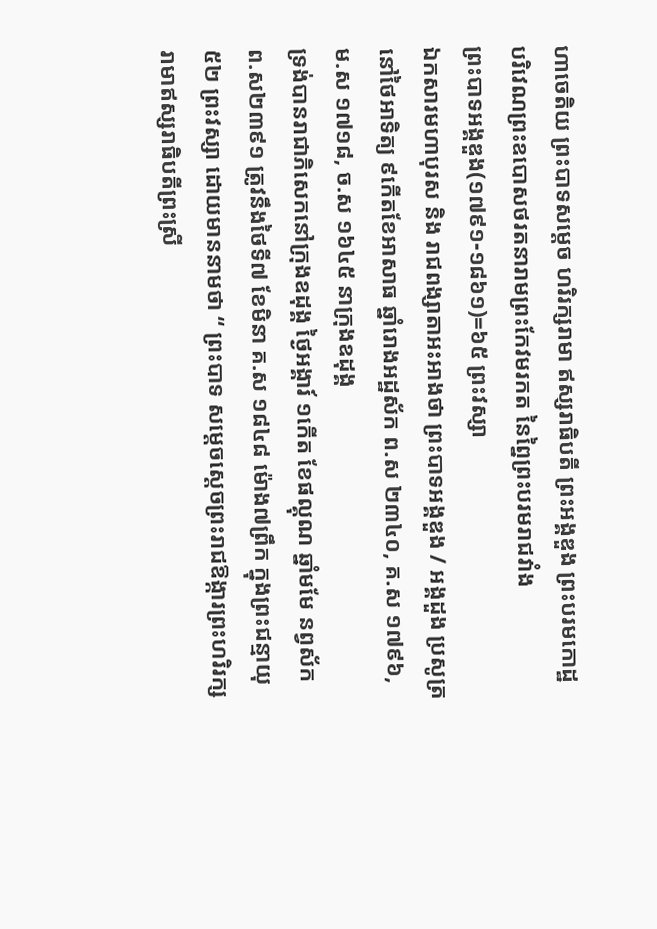ហាចេតិយ ព្រះបាទសម្ដេច ហរិរក្សរាមា ឥស្សរាធិបតី ព្រះអង្គឌួង ព្រះបរមកោដ្ឋ បរិវេណព្រះឧបោសថរតនារាមព្រះកែវមរកត នៃព្នៃព្រះបរមរាជវាំង
ព្រះបាទអង្គឌួង(១៧៩១-១៨៦១)=៦៥ ព្រះវស្សា
ឯកសារមហាបុរស និង រាជពង្សាតាអះអាងថា ព្រះបាទអង្គឌួង / អង្គដួង ប្រសូត្រនៅថៃអាទិត្យ ៩កើតខែអាសាធ ឆ្នាំរោងអដ្ឋស័ក ព.ស ២៣៤០, គ.ស ១៧៩៦, ម.ស ១៧១៨, ច.ស ១៦៤៥ នាក្រុងឧដុង្គ
ទ្រង់បានរាជាភិសេកនៅក្រុងឧដុង្គ ថៃ្ងអង្គារ៍ ១កើត ខែផល្គុណ ឆ្នាំមមែ នព្វស័ក ព.ស២៣៩១ ត្រូវនឹងថៃទី៧ ខែមិនា គ.ស ១៨៤៨ ម៉ោង៧ព្រឹក ក្នុងព្រះជន្មាយុ៥២ ព្រះវស្សា ដោយមាននាមថា “ ព្រះបាទ សម្តេចស្តេចព្រះរាជឱង្ការព្រះហរិរក្សរាមាឥស្សរាធិបតីព្រះស្រី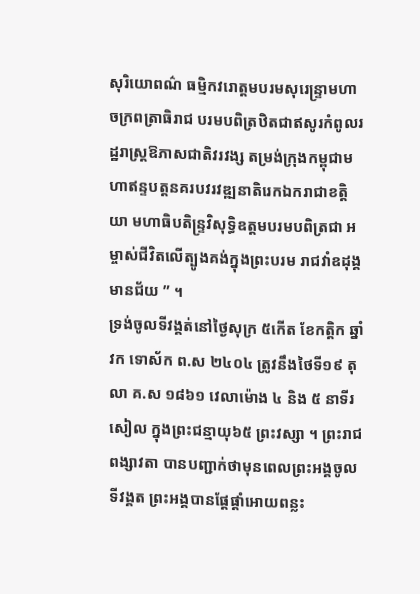សុរិយោពណ៌ ធម្មិកវរោត្តមបរមសុរេន្ទ្រាមហាចក្រពត្រាធិរាជ បរមបពិត្រឋិតជាឥសូរកំពូលរដ្ឋរាស្ត្រឱភាសជាតិវរវង្ស តម្រង់ក្រុងកម្ពុជាមហាឥន្ទបត្តនគរបវរវឌ្ឍនាតិរេកឯករាជាខត្តិ យា មហាធិបតិន្ទ្រវិសុទ្ធិឧត្តមបរមបពិត្រជា អម្ចាស់ជីវិតលើត្បូងគង់ក្នុងព្រះបរម រាជវាំឧដុង្គមានជ័យ ” ។
ទ្រង់ចូលទីវង្គត់នៅថៃ្ងសុក្រ ៥កើត ខែកត្តិក ឆ្នាំវក ទោស័ក ព.ស ២៤០៤ ត្រូវនឹងថៃទី១៩ តុលា គ.ស ១៨៦១ វេលាម៉ោង ៤ និង ៥ នាទីរសៀល ក្នុងព្រះជន្មាយុ៦៥ ព្រះវស្សា ។ ព្រះរាជពង្សាវតា បានបញ្ជាក់ថាមុនពេលព្រះអង្គចូលទីវង្គត ព្រះអង្គបានផ្តែផ្តាំអោយពន្លះ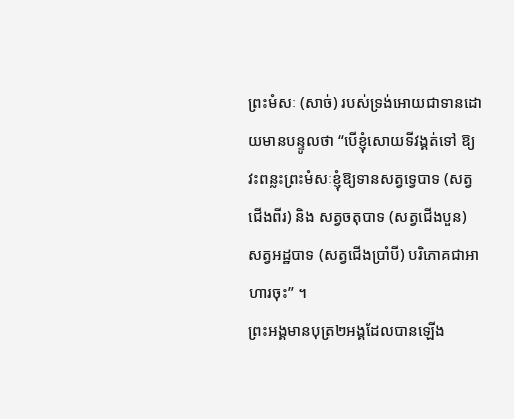ព្រះមំសៈ (សាច់) របស់ទ្រង់អោយជាទានដោយមានបន្ទូលថា “បើខ្ញុំសោយទីវង្គត់ទៅ ឱ្យវះពន្លះព្រះមំសៈខ្ញុំឱ្យទានសត្វទ្វេបាទ (សត្វជើងពីរ) និង សត្វចតុបាទ (សត្វជើងបួន) សត្វអដ្ឋបាទ (សត្វជើងប្រាំបី) បរិភោគជាអាហារចុះ” ។
ព្រះអង្គមានបុត្រ២អង្គដែលបានឡើង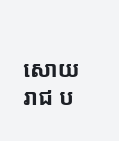សោយរាជ ប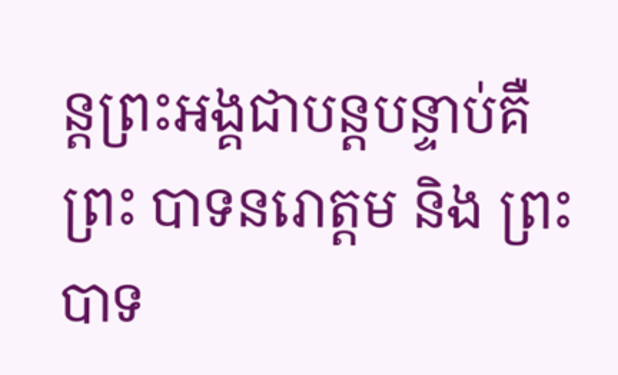ន្តព្រះអង្គជាបន្តបន្ទាប់គឺ ព្រះ បាទនរោត្តម និង ព្រះបាទ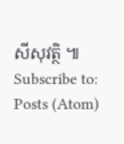សីសុវត្ថិ ៕
Subscribe to:
Posts (Atom)